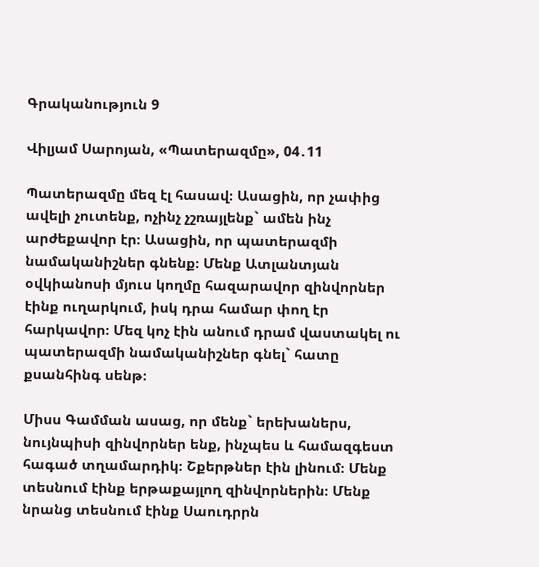Գրականություն 9

Վիլյամ Սարոյան, «Պատերազմը», 04․11

Պատերազմը մեզ էլ հասավ։ Ասացին, որ չափից ավելի չուտենք, ոչինչ չշռայլենք` ամեն ինչ արժեքավոր էր։ Ասացին, որ պատերազմի նամականիշներ գնենք։ Մենք Ատլանտյան օվկիանոսի մյուս կողմը հազարավոր զինվորներ էինք ուղարկում, իսկ դրա համար փող էր հարկավոր։ Մեզ կոչ էին անում դրամ վաստակել ու պատերազմի նամականիշներ գնել` հատը քսանհինգ սենթ։

Միսս Գամման ասաց, որ մենք` երեխաներս, նույնպիսի զինվորներ ենք, ինչպես և համազգեստ հագած տղամարդիկ։ Շքերթներ էին լինում։ Մենք տեսնում էինք երթաքայլող զինվորներին։ Մենք նրանց տեսնում էինք Սաուդրրն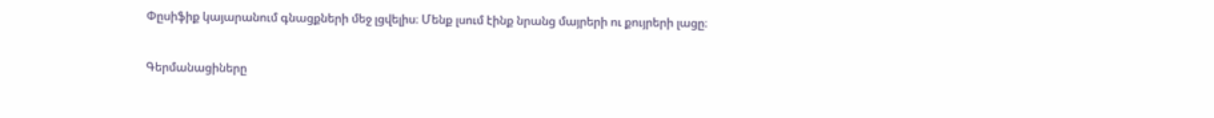Փըսիֆիք կայարանում գնացքների մեջ լցվելիս։ Մենք լսում էինք նրանց մայրերի ու քույրերի լացը։

Գերմանացիները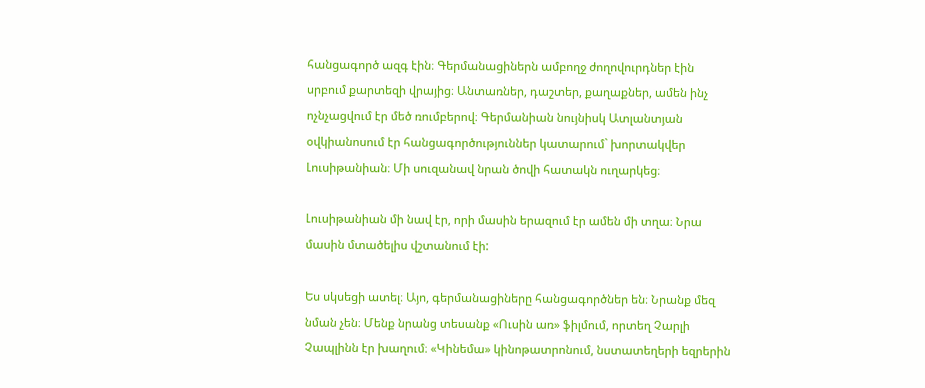հանցագործ ազգ էին։ Գերմանացիներն ամբողջ ժողովուրդներ էին սրբում քարտեզի վրայից։ Անտառներ, դաշտեր, քաղաքներ, ամեն ինչ ոչնչացվում էր մեծ ռումբերով։ Գերմանիան նույնիսկ Ատլանտյան օվկիանոսում էր հանցագործություններ կատարում` խորտակվեր Լուսիթանիան։ Մի սուզանավ նրան ծովի հատակն ուղարկեց։

Լուսիթանիան մի նավ էր, որի մասին երազում էր ամեն մի տղա։ Նրա մասին մտածելիս վշտանում էի:

Ես սկսեցի ատել։ Այո, գերմանացիները հանցագործներ են։ Նրանք մեզ նման չեն։ Մենք նրանց տեսանք «Ուսին առ» ֆիլմում, որտեղ Չարլի Չապլինն էր խաղում։ «Կինեմա» կինոթատրոնում, նստատեղերի եզրերին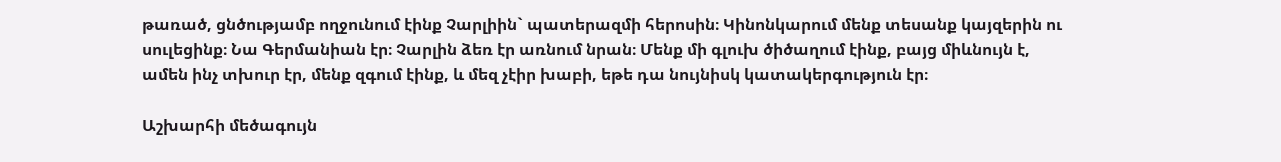թառած, ցնծությամբ ողջունում էինք Չարլիին` պատերազմի հերոսին։ Կինոնկարում մենք տեսանք կայզերին ու սուլեցինք։ Նա Գերմանիան էր։ Չարլին ձեռ էր առնում նրան։ Մենք մի գլուխ ծիծաղում էինք, բայց միևնույն է, ամեն ինչ տխուր էր, մենք զգում էինք, և մեզ չէիր խաբի, եթե դա նույնիսկ կատակերգություն էր։

Աշխարհի մեծագույն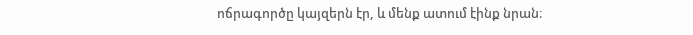ոճրագործը կայզերն էր, և մենք ատում էինք նրան։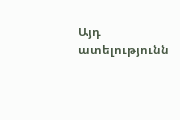Այդ ատելությունն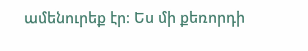ամենուրեք էր։ Ես մի քեռորդի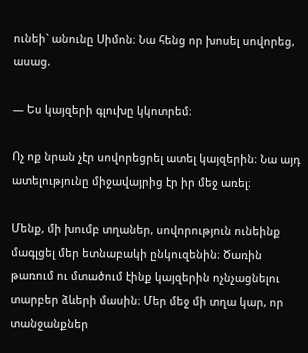ունեի` անունը Սիմոն։ Նա հենց որ խոսել սովորեց, ասաց.

— Ես կայզերի գլուխը կկոտրեմ։

Ոչ ոք նրան չէր սովորեցրել ատել կայզերին։ Նա այդ ատելությունը միջավայրից էր իր մեջ առել։

Մենք, մի խումբ տղաներ, սովորություն ունեինք մագլցել մեր ետնաբակի ընկուզենին։ Ծառին թառում ու մտածում էինք կայզերին ոչնչացնելու տարբեր ձևերի մասին։ Մեր մեջ մի տղա կար, որ տանջանքներ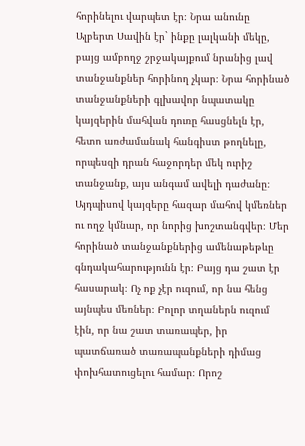հորինելու վարպետ էր։ Նրա անունը Ալբերտ Սավին էր` ինքը լալկանի մեկը, բայց ամբողջ շրջակայքում նրանից լավ տանջանքներ հորինող չկար։ Նրա հորինած տանջանքների գլխավոր նպատակը կայզերին մահվան դուռը հասցնելն էր, հետո առժամանակ հանգիստ թողնելը, որպեսզի դրան հաջորդեր մեկ ուրիշ տանջանք, այս անգամ ավելի դաժանը։ Այդպիսով կայզերը հազար մահով կմեռներ ու ողջ կմնար, որ նորից խոշտանգվեր։ Մեր հորինած տանջանքներից ամենաթեթևը գնդակահարությունն էր։ Բայց դա շատ էր հասարակ։ Ոչ ոք չէր ուզում, որ նա հենց այնպես մեռներ։ Բոլոր տղաներն ուզում էին, որ նա շատ տառապեր, իր պատճառած տառապանքների դիմաց փոխհատուցելու համար։ Որոշ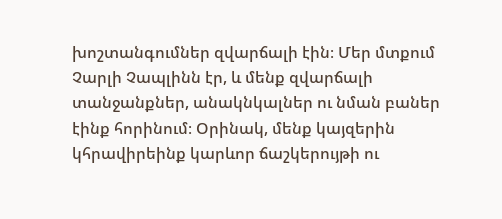խոշտանգումներ զվարճալի էին։ Մեր մտքում Չարլի Չապլինն էր, և մենք զվարճալի տանջանքներ, անակնկալներ ու նման բաներ էինք հորինում։ Օրինակ, մենք կայզերին կհրավիրեինք կարևոր ճաշկերույթի ու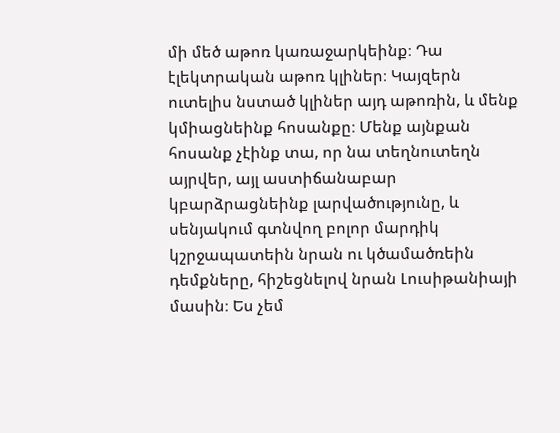մի մեծ աթոռ կառաջարկեինք։ Դա էլեկտրական աթոռ կլիներ։ Կայզերն ուտելիս նստած կլիներ այդ աթոռին, և մենք կմիացնեինք հոսանքը։ Մենք այնքան հոսանք չէինք տա, որ նա տեղնուտեղն այրվեր, այլ աստիճանաբար կբարձրացնեինք լարվածությունը, և սենյակում գտնվող բոլոր մարդիկ կշրջապատեին նրան ու կծամածռեին դեմքները, հիշեցնելով նրան Լուսիթանիայի մասին։ Ես չեմ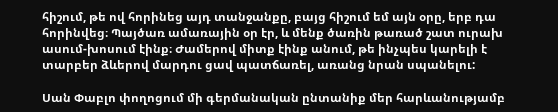հիշում, թե ով հորինեց այդ տանջանքը, բայց հիշում եմ այն օրը, երբ դա հորինվեց։ Պայծառ ամառային օր էր, և մենք ծառին թառած շատ ուրախ ասում-խոսում էինք։ Ժամերով միտք էինք անում, թե ինչպես կարելի է տարբեր ձևերով մարդու ցավ պատճառել, առանց նրան սպանելու:

Սան Փաբլո փողոցում մի գերմանական ընտանիք մեր հարևանությամբ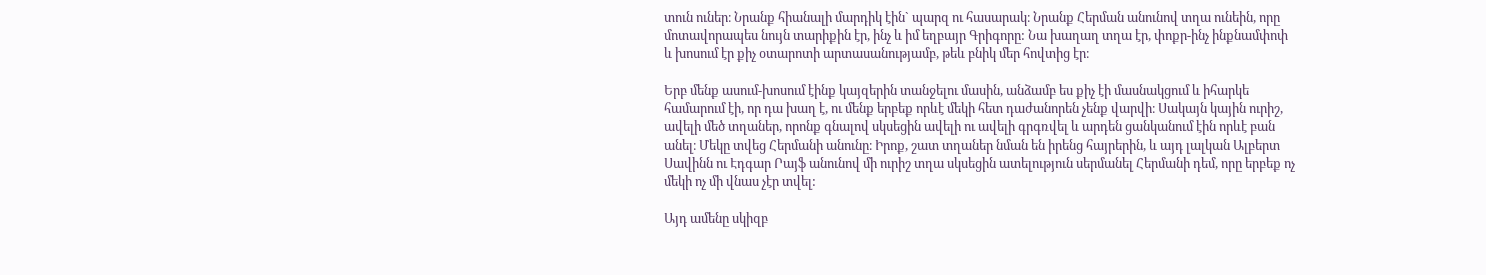տուն ուներ։ Նրանք հիանալի մարդիկ էին` պարզ ու հասարակ։ Նրանք Հերման անունով տղա ունեին, որը մոտավորապես նույն տարիքին էր, ինչ և իմ եղբայր Գրիգորը: Նա խաղաղ տղա էր, փոքր-ինչ ինքնամփոփ և խոսում էր քիչ օտարոտի արտասանությամբ, թեև բնիկ մեր հովտից էր։

Երբ մենք ասում-խոսում էինք կայզերին տանջելու մասին, անձամբ ես քիչ էի մասնակցում և իհարկե համարում էի, որ դա խաղ է, ու մենք երբեք որևէ մեկի հետ դաժանորեն չենք վարվի։ Սակայն կային ուրիշ, ավելի մեծ տղաներ, որոնք գնալով սկսեցին ավելի ու ավելի գրգռվել և արդեն ցանկանում էին որևէ բան անել։ Մեկը տվեց Հերմանի անունը։ Իրոք, շատ տղաներ նման են իրենց հայրերին, և այդ լալկան Ալբերտ Սավինն ու Էդգար Րայֆ անունով մի ուրիշ տղա սկսեցին ատելություն սերմանել Հերմանի դեմ, որը երբեք ոչ մեկի ոչ մի վնաս չէր տվել:

Այդ ամենը սկիզբ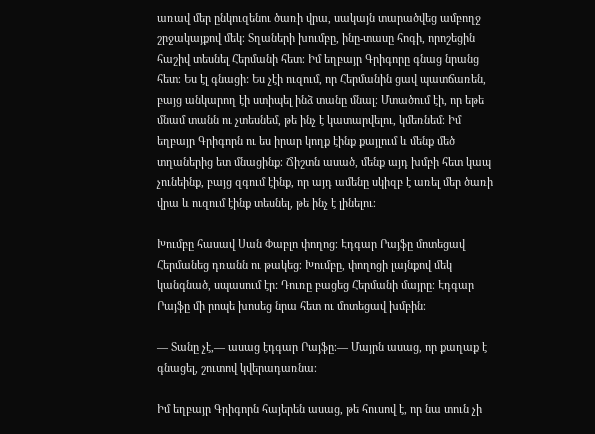առավ մեր ընկուզենու ծառի վրա, սակայն տարածվեց ամբողջ շրջակայքով մեկ։ Տղաների խումբը, ինը-տասը հոգի, որոշեցին հաշիվ տեսնել Հերմանի հետ։ Իմ եղբայր Գրիգորը գնաց նրանց հետ։ Ես էլ գնացի: Ես չէի ուզում, որ Հերմանին ցավ պատճառեն, բայց անկարող էի ստիպել ինձ տանը մնալ։ Մտածում էի, որ եթե մնամ տանն ու չտեսնեմ, թե ինչ է կատարվելու, կմեռնեմ։ Իմ եղբայր Գրիգորն ու ես իրար կողք էինք քայլում և մենք մեծ տղաներից ետ մնացինք։ Ճիշտն ասած, մենք այդ խմբի հետ կապ չունեինք, բայց զգում էինք, որ այդ ամենը սկիզբ է առել մեր ծառի վրա և ուզում էինք տեսնել, թե ինչ է լինելու։

Խումբը հասավ Սան Փաբլո փողոց։ Էդգար Րայֆը մոտեցավ Հերմանեց դռանն ու թակեց։ Խումբը, փողոցի լայնքով մեկ կանգնած, սպասում էր: Դուռը բացեց Հերմանի մայրը։ Էդգար Րայֆը մի րոպե խոսեց նրա հետ ու մոտեցավ խմբին։

— Տանը չէ,— ասաց էդգար Րայֆը։— Մայրն ասաց, որ քաղաք է գնացել, շուտով կվերադառնա։

Իմ եղբայր Գրիգորն հայերեն ասաց, թե հուսով է, որ նա տուն չի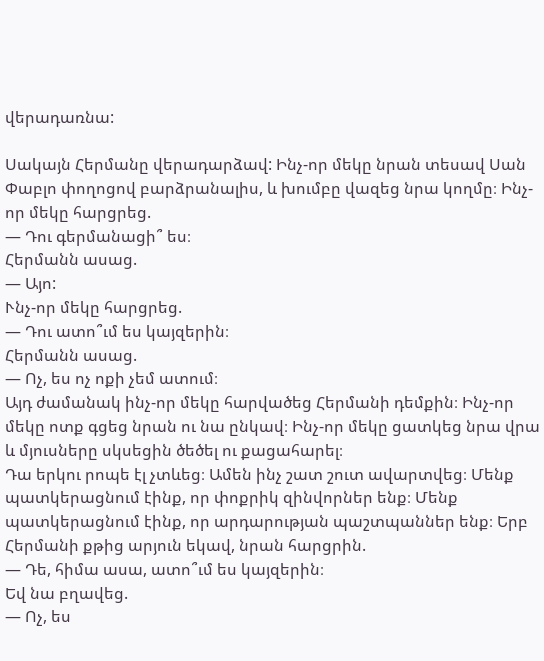վերադառնա:

Սակայն Հերմանը վերադարձավ: Ինչ-որ մեկը նրան տեսավ Սան Փաբլո փողոցով բարձրանալիս, և խումբը վազեց նրա կողմը։ Ինչ-որ մեկը հարցրեց.
— Դու գերմանացի՞ ես։
Հերմանն ասաց.
— Այո:
Ւնչ-որ մեկը հարցրեց.
— Դու ատո՞ւմ ես կայզերին։
Հերմանն ասաց.
— Ոչ, ես ոչ ոքի չեմ ատում։
Այդ ժամանակ ինչ-որ մեկը հարվածեց Հերմանի դեմքին։ Ինչ-որ մեկը ոտք գցեց նրան ու նա ընկավ։ Ինչ-որ մեկը ցատկեց նրա վրա և մյուսները սկսեցին ծեծել ու քացահարել։
Դա երկու րոպե էլ չտևեց։ Ամեն ինչ շատ շուտ ավարտվեց։ Մենք պատկերացնում էինք, որ փոքրիկ զինվորներ ենք։ Մենք պատկերացնում էինք, որ արդարության պաշտպաններ ենք։ Երբ Հերմանի քթից արյուն եկավ, նրան հարցրին.
— Դե, հիմա ասա, ատո՞ւմ ես կայզերին։
Եվ նա բղավեց.
— Ոչ, ես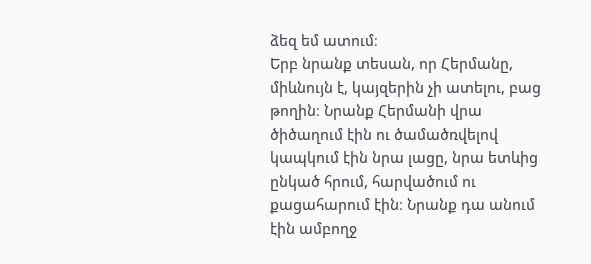ձեզ եմ ատում։
Երբ նրանք տեսան, որ Հերմանը, միևնույն է, կայզերին չի ատելու, բաց թողին։ Նրանք Հերմանի վրա ծիծաղում էին ու ծամածռվելով կապկում էին նրա լացը, նրա ետևից ընկած հրում, հարվածում ու քացահարում էին։ Նրանք դա անում էին ամբողջ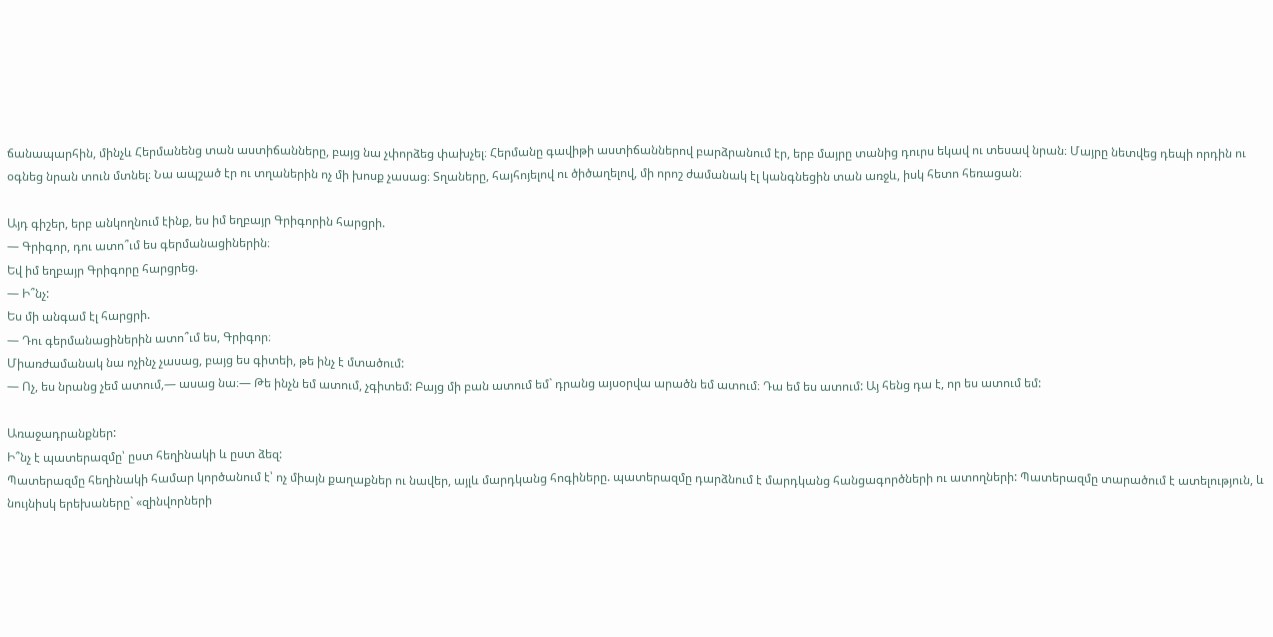ճանապարհին, մինչև Հերմանենց տան աստիճանները, բայց նա չփորձեց փախչել։ Հերմանը գավիթի աստիճաններով բարձրանում էր, երբ մայրը տանից դուրս եկավ ու տեսավ նրան։ Մայրը նետվեց դեպի որդին ու օգնեց նրան տուն մտնել։ Նա ապշած էր ու տղաներին ոչ մի խոսք չասաց։ Տղաները, հայհոյելով ու ծիծաղելով, մի որոշ ժամանակ էլ կանգնեցին տան առջև, իսկ հետո հեռացան։

Այդ գիշեր, երբ անկողնում էինք, ես իմ եղբայր Գրիգորին հարցրի.
— Գրիգոր, դու ատո՞ւմ ես գերմանացիներին։
Եվ իմ եղբայր Գրիգորը հարցրեց.
— Ի՞նչ:
Ես մի անգամ էլ հարցրի.
— Դու գերմանացիներին ատո՞ւմ ես, Գրիգոր։
Միառժամանակ նա ոչինչ չասաց, բայց ես գիտեի, թե ինչ է մտածում:
— Ոչ, ես նրանց չեմ ատում,— ասաց նա։— Թե ինչն եմ ատում, չգիտեմ: Բայց մի բան ատում եմ` դրանց այսօրվա արածն եմ ատում։ Դա եմ ես ատում: Այ հենց դա է, որ ես ատում եմ:

Առաջադրանքներ:
Ի՞նչ է պատերազմը՝ ըստ հեղինակի և ըստ ձեզ:
Պատերազմը հեղինակի համար կործանում է՝ ոչ միայն քաղաքներ ու նավեր, այլև մարդկանց հոգիները. պատերազմը դարձնում է մարդկանց հանցագործների ու ատողների: Պատերազմը տարածում է ատելություն, և նույնիսկ երեխաները` «զինվորների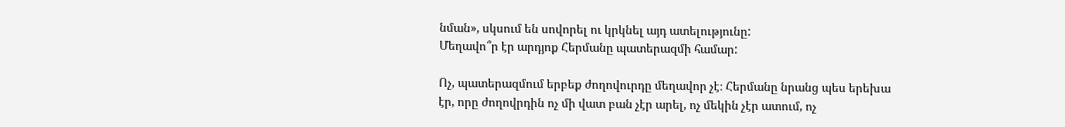նման», սկսում են սովորել ու կրկնել այդ ատելությունը:
Մեղավո՞ր էր արդյոք Հերմանը պատերազմի համար:

Ոչ, պատերազմում երբեք ժողովուրդը մեղավոր չէ։ Հերմանը նրանց պես երեխա էր, որը ժողովրդին ոչ մի վատ բան չէր արել, ոչ մեկին չէր ատում, ոչ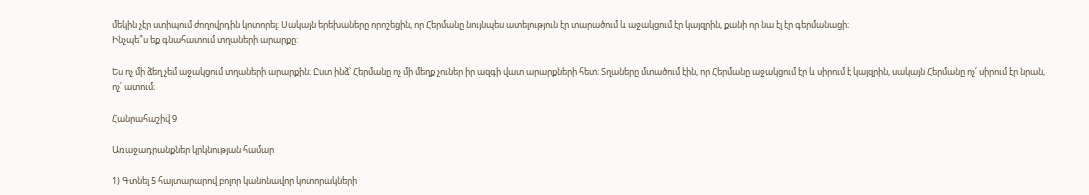մեկին չէր ստիպում ժողովրդին կոտորել։ Սակայն երեխաները որոշեցին, որ Հերմանը նույնպես ատելություն էր տարածում և աջակցում էր կայզրին, քանի որ նա էլ էր գերմանացի։
Ինչպե՞ս եք գնահատում տղաների արարքը:

Ես ոչ մի ձեղ չեմ աջակցում տղաների արարքին։ Ըստ ինձ՝ Հերմանը ոչ մի մեղք չուներ իր ազգի վատ արարքների հետ։ Տղաները մտածում էին, որ Հերմանը աջակցում էր և սիրում է կայզրին, սակայն Հերմանը ոչ՛ սիրում էր նրան, ոչ՛ ատում։

Հանրահաշիվ 9

Առաջադրանքներ կրկնության համար

1) Գտնել 5 հայտարարով բոլոր կանոնավոր կոտորակների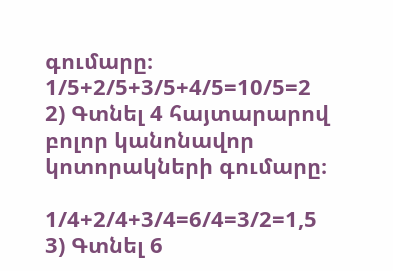գումարը։
1/5+2/5+3/5+4/5=10/5=2
2) Գտնել 4 հայտարարով բոլոր կանոնավոր կոտորակների գումարը։

1/4+2/4+3/4=6/4=3/2=1,5
3) Գտնել 6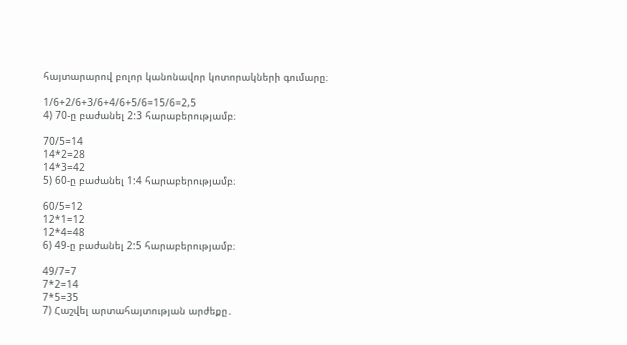հայտարարով բոլոր կանոնավոր կոտորակների գումարը։

1/6+2/6+3/6+4/6+5/6=15/6=2,5
4) 70-ը բաժանել 2:3 հարաբերությամբ։

70/5=14
14*2=28
14*3=42
5) 60-ը բաժանել 1:4 հարաբերությամբ։

60/5=12
12*1=12
12*4=48
6) 49-ը բաժանել 2:5 հարաբերությամբ։

49/7=7
7*2=14
7*5=35
7) Հաշվել արտահայտության արժեքը․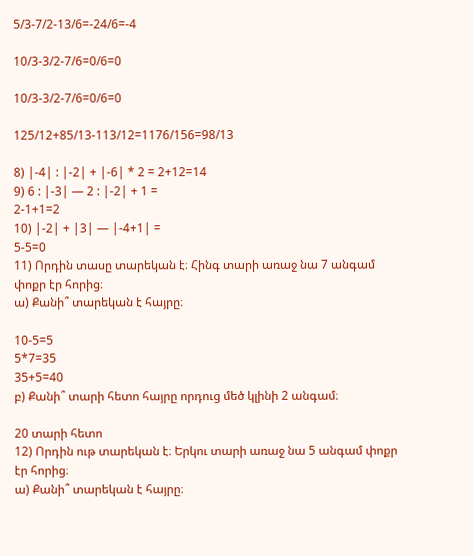5/3-7/2-13/6=-24/6=-4

10/3-3/2-7/6=0/6=0

10/3-3/2-7/6=0/6=0

125/12+85/13-113/12=1176/156=98/13

8) |-4| : |-2| + |-6| * 2 = 2+12=14
9) 6 : |-3| — 2 : |-2| + 1 =
2-1+1=2
10) |-2| + |3| — |-4+1| =
5-5=0
11) Որդին տասը տարեկան է։ Հինգ տարի առաջ նա 7 անգամ փոքր էր հորից։
ա) Քանի՞ տարեկան է հայրը։

10-5=5
5*7=35
35+5=40
բ) Քանի՞ տարի հետո հայրը որդուց մեծ կլինի 2 անգամ։

20 տարի հետո
12) Որդին ութ տարեկան է։ Երկու տարի առաջ նա 5 անգամ փոքր էր հորից։
ա) Քանի՞ տարեկան է հայրը։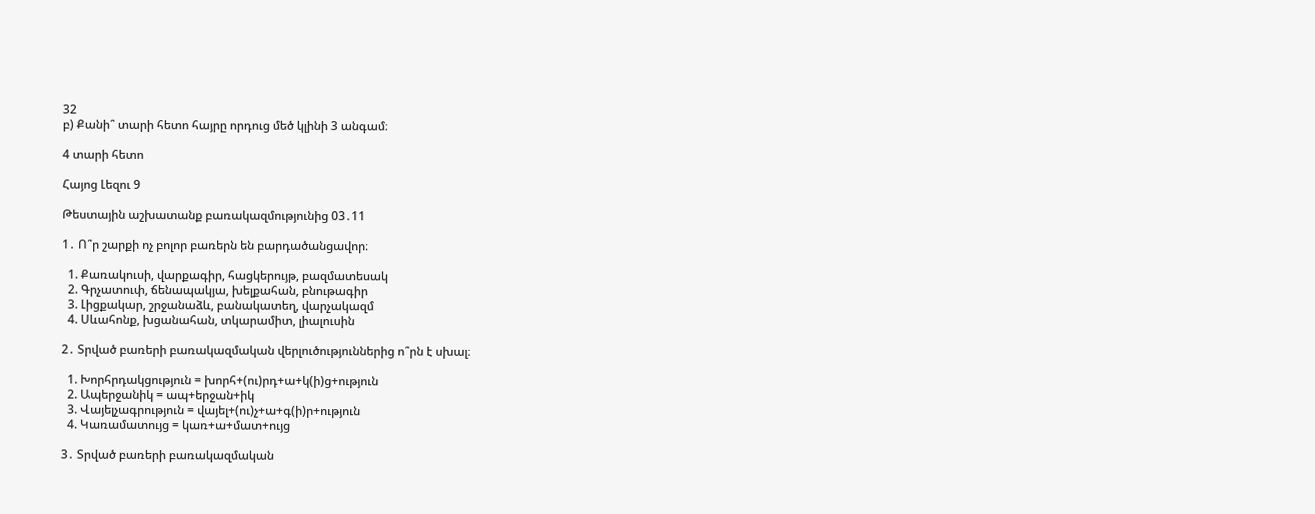32
բ) Քանի՞ տարի հետո հայրը որդուց մեծ կլինի 3 անգամ։

4 տարի հետո

Հայոց Լեզու 9

Թեստային աշխատանք բառակազմությունից 03․11

1․ Ո՞ր շարքի ոչ բոլոր բառերն են բարդածանցավոր։

  1. Քառակուսի, վարքագիր, հացկերույթ, բազմատեսակ
  2. Գրչատուփ, ճենապակյա, խելքահան, բնութագիր
  3. Լիցքակար, շրջանաձև, բանակատեղ, վարչակազմ
  4. Սևահոնք, խցանահան, տկարամիտ, լիալուսին

2․ Տրված բառերի բառակազմական վերլուծություններից ո՞րն է սխալ։

  1. Խորհրդակցություն = խորհ+(ու)րդ+ա+կ(ի)ց+ություն
  2. Ապերջանիկ = ապ+երջան+իկ
  3. Վայելչագրություն = վայել+(ու)չ+ա+գ(ի)ր+ություն
  4. Կառամատույց = կառ+ա+մատ+ույց

3․ Տրված բառերի բառակազմական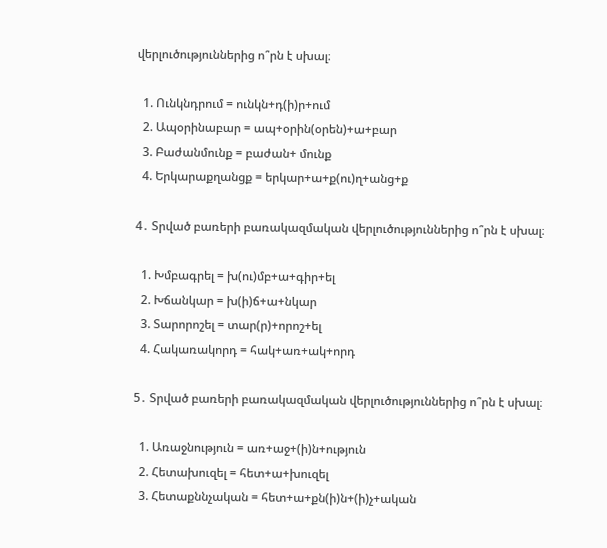վերլուծություններից ո՞րն է սխալ։

  1. Ունկնդրում = ունկն+դ(ի)ր+ում
  2. Ապօրինաբար = ապ+օրին(օրեն)+ա+բար
  3. Բաժանմունք = բաժան+ մունք
  4. Երկարաքղանցք = երկար+ա+ք(ու)ղ+անց+ք

4․ Տրված բառերի բառակազմական վերլուծություններից ո՞րն է սխալ։

  1. Խմբագրել = խ(ու)մբ+ա+գիր+ել
  2. Խճանկար = խ(ի)ճ+ա+նկար
  3. Տարորոշել = տար(ր)+որոշ+ել
  4. Հակառակորդ = հակ+առ+ակ+որդ

5․ Տրված բառերի բառակազմական վերլուծություններից ո՞րն է սխալ։

  1. Առաջնություն = առ+աջ+(ի)ն+ություն
  2. Հետախուզել = հետ+ա+խուզել
  3. Հետաքննչական = հետ+ա+քն(ի)ն+(ի)չ+ական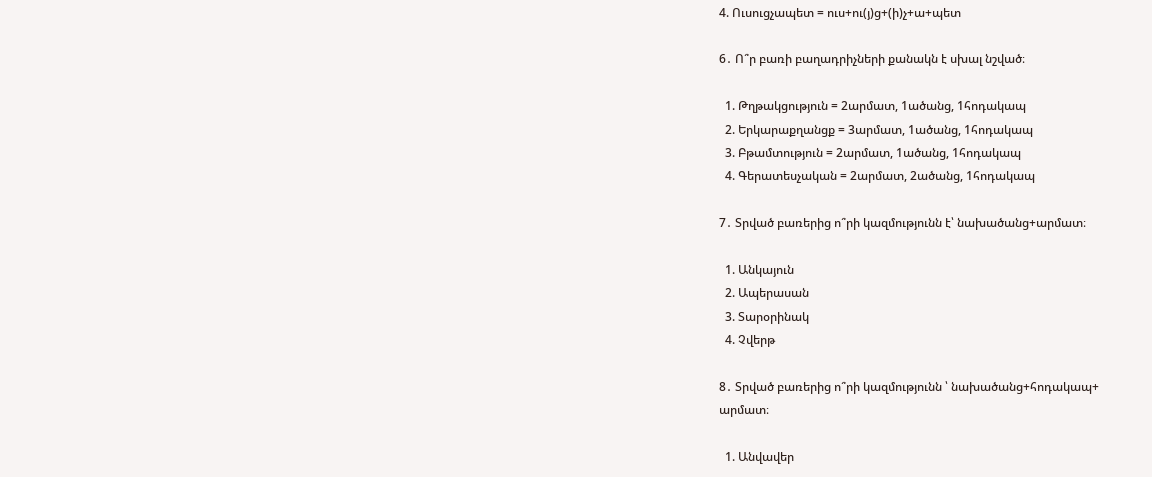4. Ուսուցչապետ = ուս+ու(յ)ց+(ի)չ+ա+պետ

6․ Ո՞ր բառի բաղադրիչների քանակն է սխալ նշված։

  1. Թղթակցություն = 2արմատ, 1ածանց, 1հոդակապ
  2. Երկարաքղանցք = 3արմատ, 1ածանց, 1հոդակապ
  3. Բթամտություն = 2արմատ, 1ածանց, 1հոդակապ
  4. Գերատեսչական = 2արմատ, 2ածանց, 1հոդակապ

7․ Տրված բառերից ո՞րի կազմությունն է՝ նախածանց+արմատ։

  1. Անկայուն
  2. Ապերասան
  3. Տարօրինակ
  4. Չվերթ

8․ Տրված բառերից ո՞րի կազմությունն ՝ նախածանց+հոդակապ+
արմատ։

  1. Անվավեր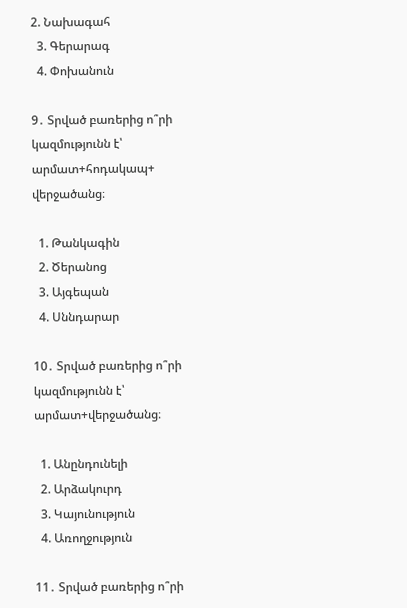2. Նախագահ
  3. Գերարագ
  4. Փոխանուն

9․ Տրված բառերից ո՞րի կազմությունն է՝ արմատ+հոդակապ+
վերջածանց։

  1. Թանկագին
  2. Ծերանոց
  3. Այգեպան
  4. Սննդարար

10․ Տրված բառերից ո՞րի կազմությունն է՝ արմատ+վերջածանց։

  1. Անընդունելի
  2. Արձակուրդ
  3. Կայունություն
  4. Առողջություն

11․ Տրված բառերից ո՞րի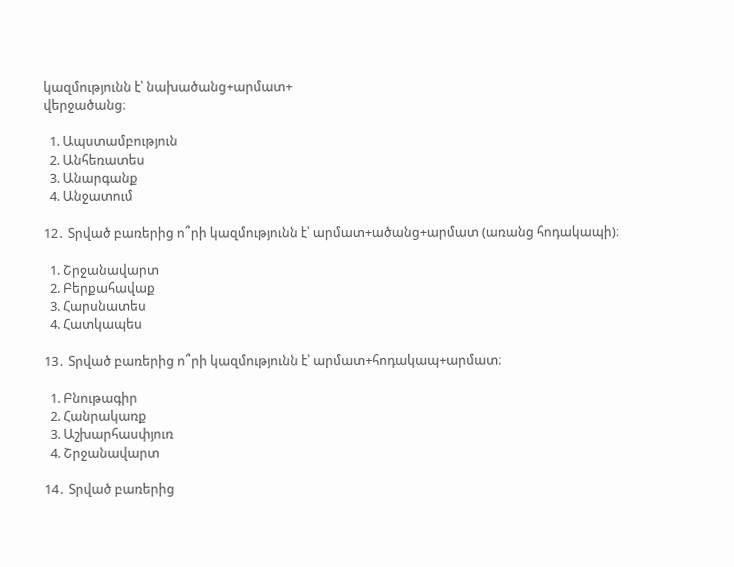կազմությունն է՝ նախածանց+արմատ+
վերջածանց։

  1. Ապստամբություն
  2. Անհեռատես
  3. Անարգանք
  4. Անջատում

12․ Տրված բառերից ո՞րի կազմությունն է՝ արմատ+ածանց+արմատ (առանց հոդակապի)։

  1. Շրջանավարտ
  2. Բերքահավաք
  3. Հարսնատես
  4. Հատկապես

13․ Տրված բառերից ո՞րի կազմությունն է՝ արմատ+հոդակապ+արմատ։

  1. Բնութագիր
  2. Հանրակառք
  3. Աշխարհասփյուռ
  4. Շրջանավարտ

14․ Տրված բառերից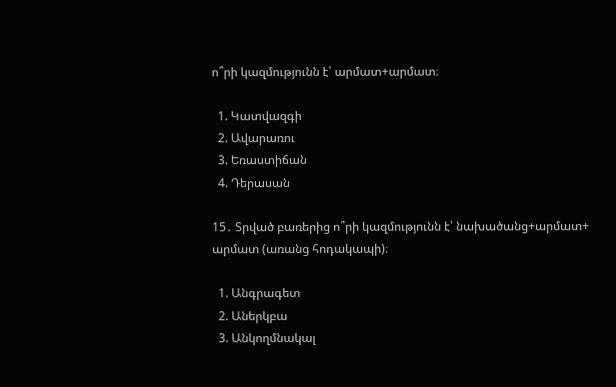ո՞րի կազմությունն է՝ արմատ+արմատ։

  1. Կատվազգի
  2. Ավարառու
  3. Եռաստիճան
  4. Դերասան

15․ Տրված բառերից ո՞րի կազմությունն է՝ նախածանց+արմատ+
արմատ (առանց հոդակապի)։

  1. Անգրագետ
  2. Աներկբա
  3. Անկողմնակալ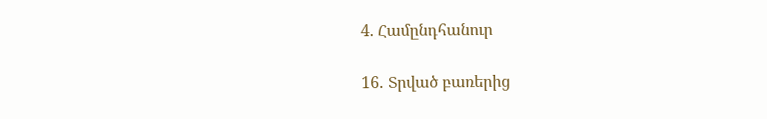4. Համընդհանուր

16․ Տրված բառերից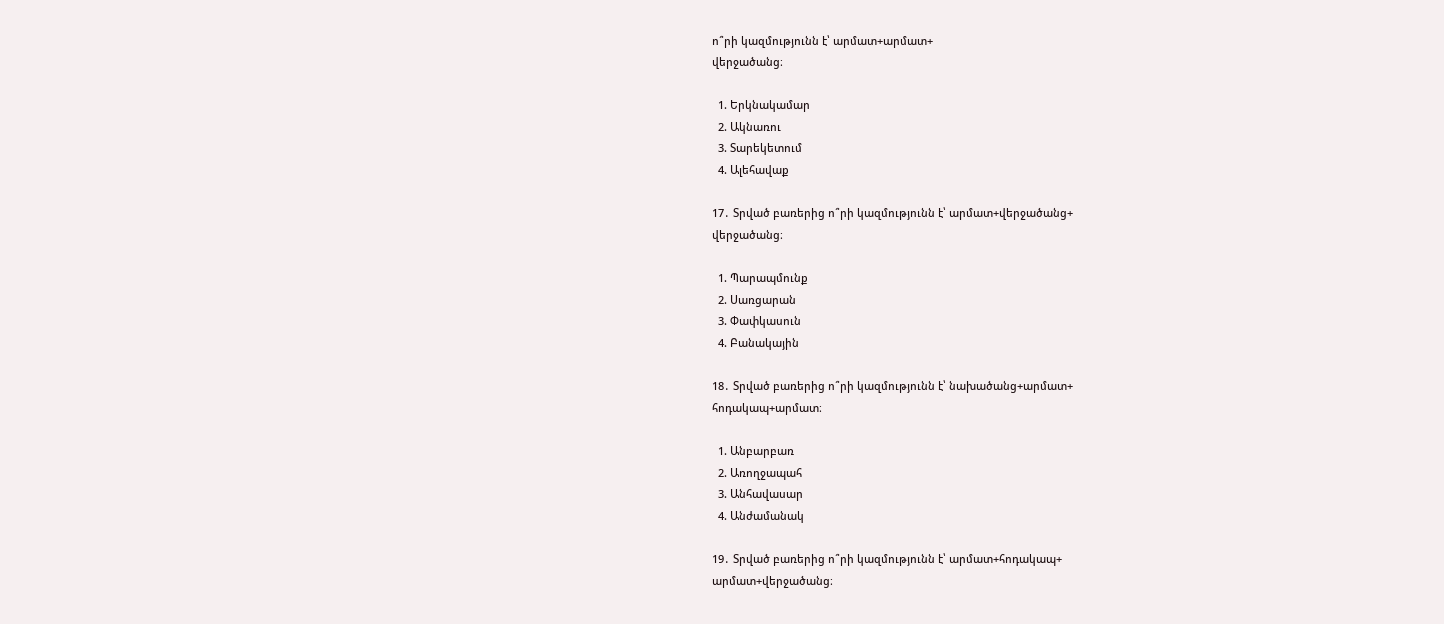ո՞րի կազմությունն է՝ արմատ+արմատ+
վերջածանց։

  1. Երկնակամար
  2. Ակնառու
  3. Տարեկետում
  4. Ալեհավաք

17․ Տրված բառերից ո՞րի կազմությունն է՝ արմատ+վերջածանց+
վերջածանց։

  1. Պարապմունք
  2. Սառցարան
  3. Փափկասուն
  4. Բանակային

18․ Տրված բառերից ո՞րի կազմությունն է՝ նախածանց+արմատ+
հոդակապ+արմատ։

  1. Անբարբառ
  2. Առողջապահ
  3. Անհավասար
  4. Անժամանակ

19․ Տրված բառերից ո՞րի կազմությունն է՝ արմատ+հոդակապ+
արմատ+վերջածանց։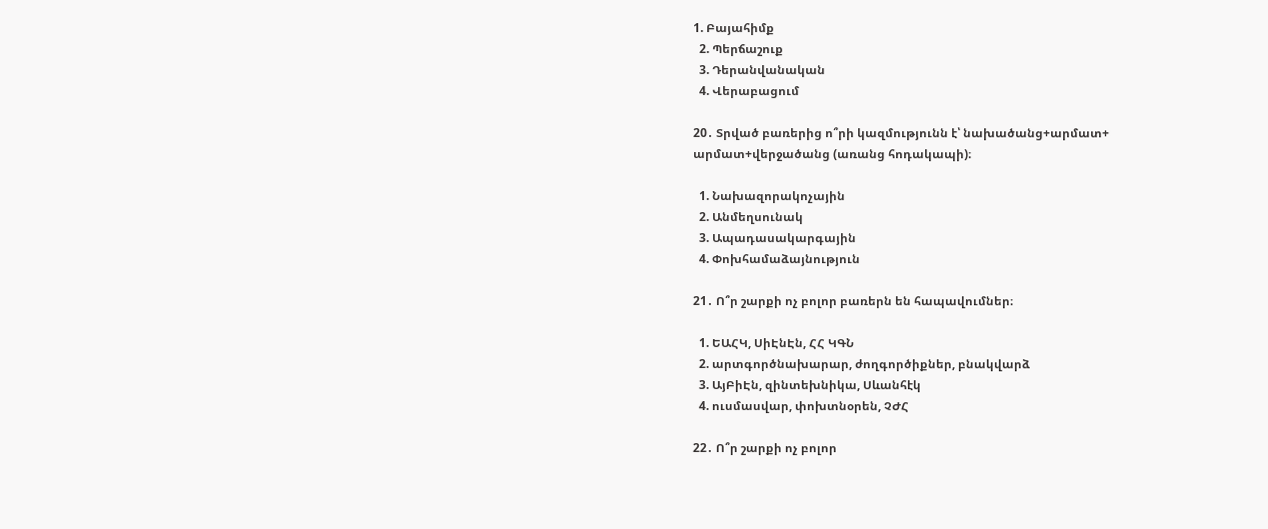1. Բայահիմք
  2. Պերճաշուք
  3. Դերանվանական
  4. Վերաբացում

20․ Տրված բառերից ո՞րի կազմությունն է՝ նախածանց+արմատ+
արմատ+վերջածանց (առանց հոդակապի)։

  1. Նախազորակոչային
  2. Անմեղսունակ
  3. Ապադասակարգային
  4. Փոխհամաձայնություն

21․ Ո՞ր շարքի ոչ բոլոր բառերն են հապավումներ։

  1. ԵԱՀԿ, ՍիԷնԷն, ՀՀ ԿԳՆ
  2. արտգործնախարար, ժողգործիքներ, բնակվարձ
  3. ԱյԲիԷն, զինտեխնիկա, Սևանհէկ
  4. ուսմասվար, փոխտնօրեն, ՉԺՀ

22․ Ո՞ր շարքի ոչ բոլոր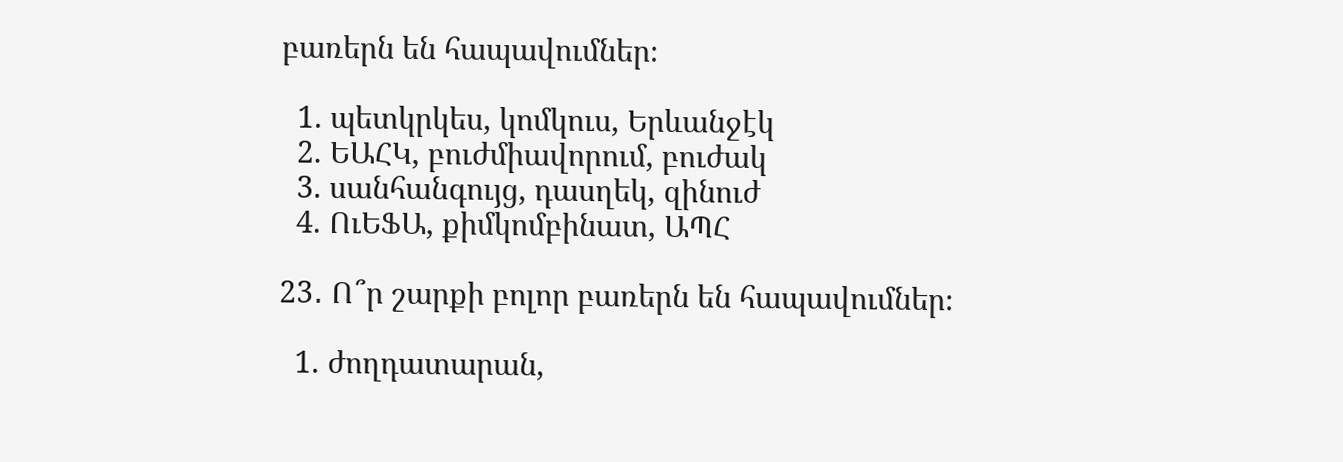բառերն են հապավումներ։

  1. պետկրկես, կոմկուս, Երևանջէկ
  2. ԵԱՀԿ, բուժմիավորում, բուժակ
  3. սանհանգույց, դասղեկ, զինուժ
  4. ՈւԵՖԱ, քիմկոմբինատ, ԱՊՀ

23․ Ո՞ր շարքի բոլոր բառերն են հապավումներ։

  1. ժողդատարան,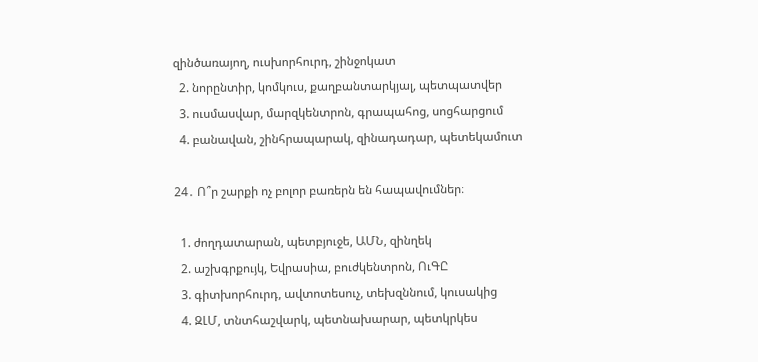զինծառայող, ուսխորհուրդ, շինջոկատ
  2. նորընտիր, կոմկուս, քաղբանտարկյալ, պետպատվեր
  3. ուսմասվար, մարզկենտրոն, գրապահոց, սոցհարցում
  4. բանավան, շինհրապարակ, զինադադար, պետեկամուտ

24․ Ո՞ր շարքի ոչ բոլոր բառերն են հապավումներ։

  1. ժողդատարան, պետբյուջե, ԱՄՆ, զինղեկ
  2. աշխգրքույկ, Եվրասիա, բուժկենտրոն, ՈւԳԸ
  3. գիտխորհուրդ, ավտոտեսուչ, տեխզննում, կուսակից
  4. ԶԼՄ, տնտհաշվարկ, պետնախարար, պետկրկես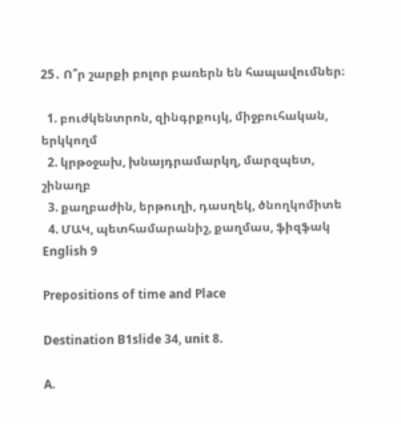25․ Ո՞ր շարքի բոլոր բառերն են հապավումներ։

  1. բուժկենտրոն, զինգրքույկ, միջբուհական, երկկողմ
  2. կրթօջախ, խնայդրամարկղ, մարզպետ, շինաղբ
  3. քաղբաժին, երթուղի, դասղեկ, ծնողկոմիտե
  4. ՄԱԿ, պետհամարանիշ, քաղմաս, ֆիզֆակ
English 9

Prepositions of time and Place

Destination B1slide 34, unit 8.

A.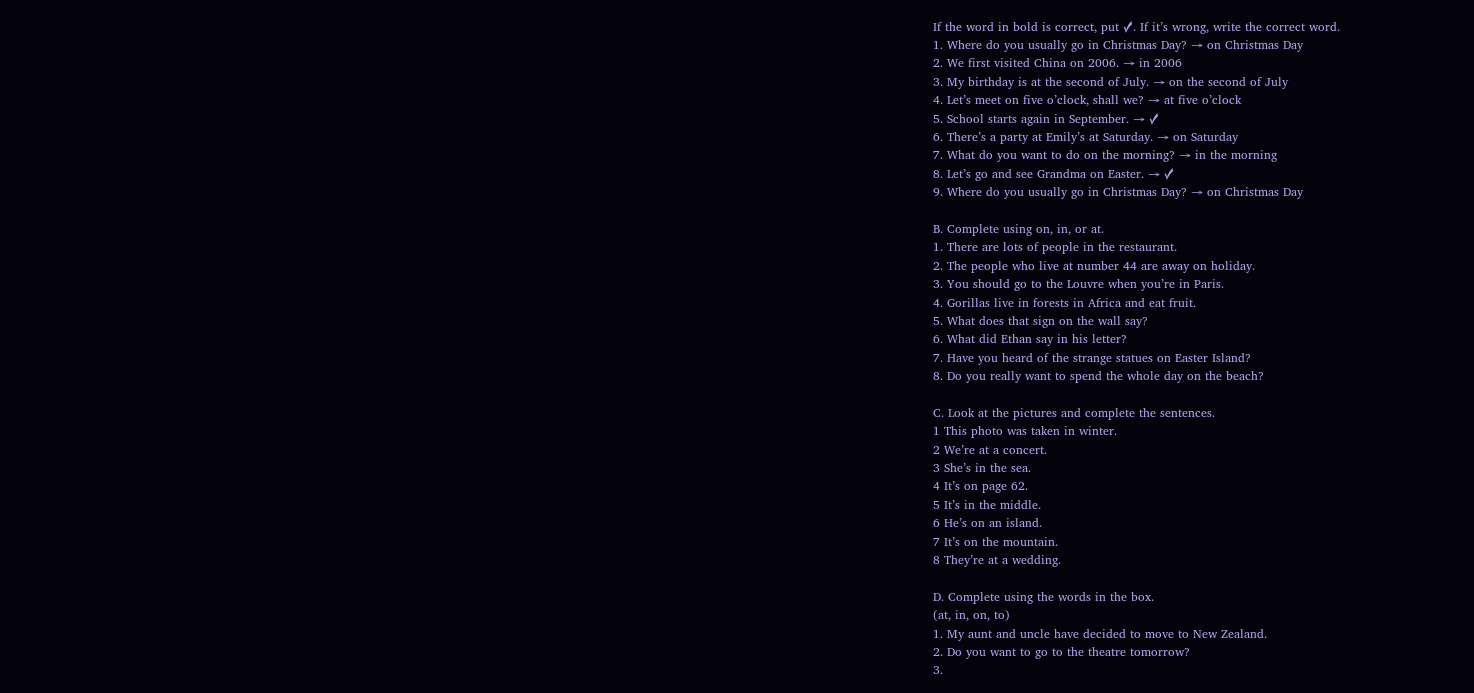If the word in bold is correct, put ✓. If it’s wrong, write the correct word.
1. Where do you usually go in Christmas Day? → on Christmas Day
2. We first visited China on 2006. → in 2006
3. My birthday is at the second of July. → on the second of July
4. Let’s meet on five o’clock, shall we? → at five o’clock
5. School starts again in September. → ✓
6. There’s a party at Emily’s at Saturday. → on Saturday
7. What do you want to do on the morning? → in the morning
8. Let’s go and see Grandma on Easter. → ✓
9. Where do you usually go in Christmas Day? → on Christmas Day

B. Complete using on, in, or at.
1. There are lots of people in the restaurant.
2. The people who live at number 44 are away on holiday.
3. You should go to the Louvre when you’re in Paris.
4. Gorillas live in forests in Africa and eat fruit.
5. What does that sign on the wall say?
6. What did Ethan say in his letter?
7. Have you heard of the strange statues on Easter Island?
8. Do you really want to spend the whole day on the beach?

C. Look at the pictures and complete the sentences.
1 This photo was taken in winter.
2 We’re at a concert.
3 She’s in the sea.
4 It’s on page 62.
5 It’s in the middle.
6 He’s on an island.
7 It’s on the mountain.
8 They’re at a wedding.

D. Complete using the words in the box.
(at, in, on, to)
1. My aunt and uncle have decided to move to New Zealand.
2. Do you want to go to the theatre tomorrow?
3.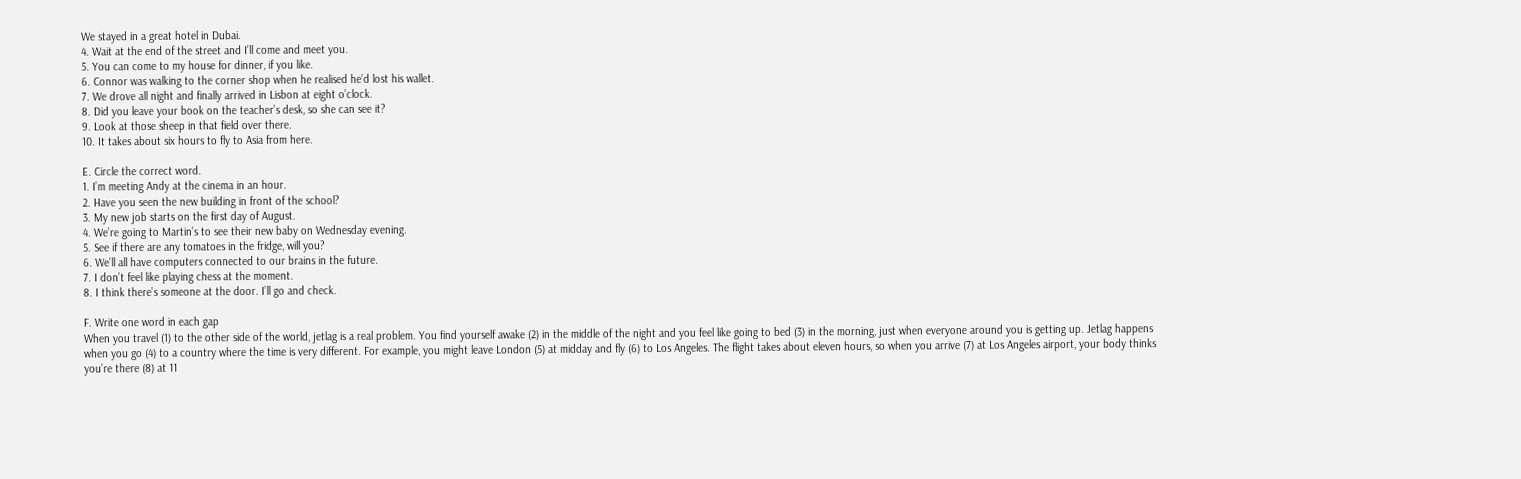We stayed in a great hotel in Dubai.
4. Wait at the end of the street and I’ll come and meet you.
5. You can come to my house for dinner, if you like.
6. Connor was walking to the corner shop when he realised he’d lost his wallet.
7. We drove all night and finally arrived in Lisbon at eight o’clock.
8. Did you leave your book on the teacher’s desk, so she can see it?
9. Look at those sheep in that field over there.
10. It takes about six hours to fly to Asia from here.

E. Circle the correct word.
1. I’m meeting Andy at the cinema in an hour.
2. Have you seen the new building in front of the school?
3. My new job starts on the first day of August.
4. We’re going to Martin’s to see their new baby on Wednesday evening.
5. See if there are any tomatoes in the fridge, will you?
6. We’ll all have computers connected to our brains in the future.
7. I don’t feel like playing chess at the moment.
8. I think there’s someone at the door. I’ll go and check.

F. Write one word in each gap
When you travel (1) to the other side of the world, jetlag is a real problem. You find yourself awake (2) in the middle of the night and you feel like going to bed (3) in the morning, just when everyone around you is getting up. Jetlag happens when you go (4) to a country where the time is very different. For example, you might leave London (5) at midday and fly (6) to Los Angeles. The flight takes about eleven hours, so when you arrive (7) at Los Angeles airport, your body thinks you’re there (8) at 11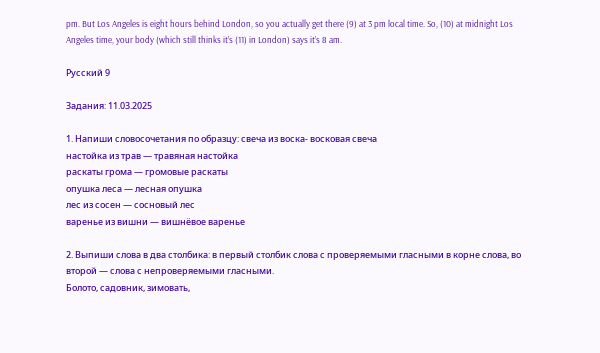pm. But Los Angeles is eight hours behind London, so you actually get there (9) at 3 pm local time. So, (10) at midnight Los Angeles time, your body (which still thinks it’s (11) in London) says it’s 8 am.

Русский 9

Задания: 11.03.2025

1. Напиши словосочетания по образцу: свеча из воска- восковая свеча
настойка из трав — травяная настойка
раскаты грома — громовые раскаты
опушка леса — лесная опушка
лес из сосен — сосновый лес
варенье из вишни — вишнёвое варенье

2. Выпиши слова в два столбика: в первый столбик слова с проверяемыми гласными в корне слова, во второй — слова с непроверяемыми гласными.
Болото, садовник, зимовать,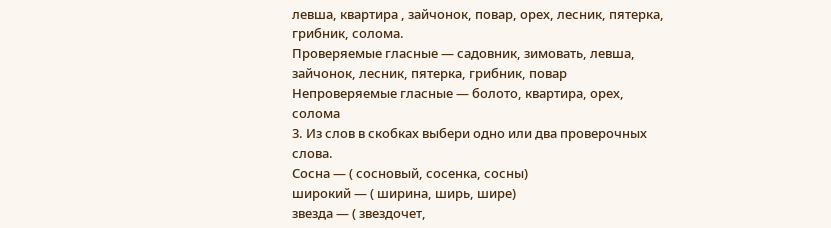левша, квартира , зайчонок, повар, орех, лесник, пятерка, грибник, солома.
Проверяемые гласные — садовник, зимовать, левша, зайчонок, лесник, пятерка, грибник, повар
Непроверяемые гласные — болото, квартира, орех, солома
3. Из слов в скобках выбери одно или два проверочных слова.
Сосна — ( сосновый, сосенка, сосны)
широкий — ( ширина, ширь, шире)
звезда — ( звездочет,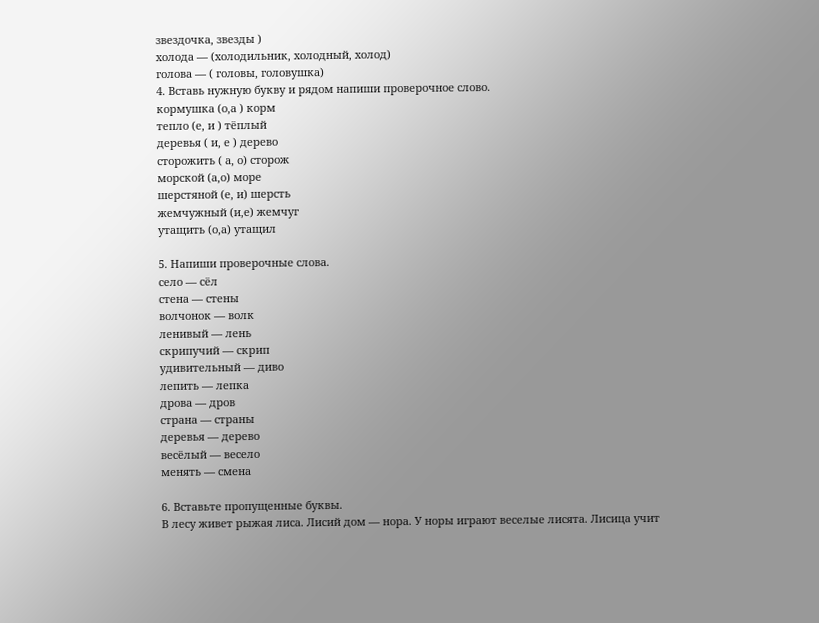звездочка, звезды )
холода — (холодильник, холодный, холод)
голова — ( головы, головушка)
4. Вставь нужную букву и рядом напиши проверочное слово.
кормушка (о,а ) корм
тепло (е, и ) тёплый
деревья ( и, е ) дерево
сторожить ( а, о) сторож
морской (а,о) море
шерстяной (е, и) шерсть
жемчужный (и,е) жемчуг
утащить (о,а) утащил

5. Напиши проверочные слова.
село — сёл
стена — стены
волчонок — волк
ленивый — лень
скрипучий — скрип
удивительный — диво
лепить — лепка
дрова — дров
страна — страны
деревья — дерево
весёлый — весело
менять — смена

6. Вставьте пропущенные буквы.
В лесу живет рыжая лиса. Лисий дом — нора. У норы играют веселые лисята. Лисица учит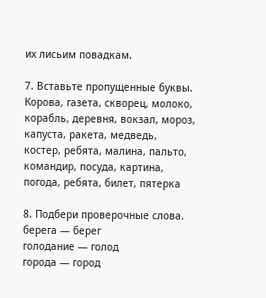их лисьим повадкам.

7. Вставьте пропущенные буквы.
Корова, газета, скворец, молоко, корабль, деревня, вокзал, мороз, капуста, ракета, медведь, костер, ребята, малина, пальто, командир, посуда, картина, погода, ребята, билет, пятерка

8. Подбери проверочные слова.
берега — берег
голодание — голод
города — город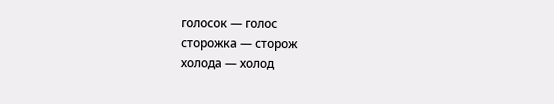голосок — голос
сторожка — сторож
холода — холод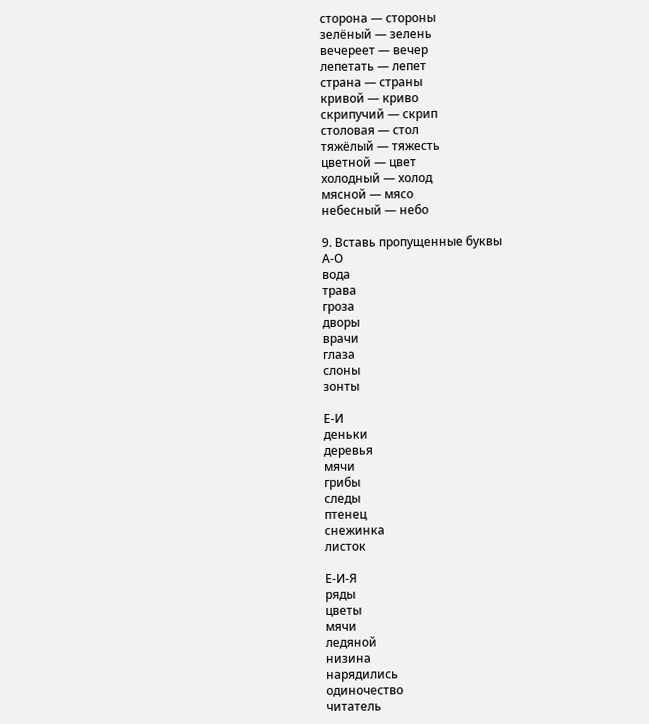сторона — стороны
зелёный — зелень
вечереет — вечер
лепетать — лепет
страна — страны
кривой — криво
скрипучий — скрип
столовая — стол
тяжёлый — тяжесть
цветной — цвет
холодный — холод
мясной — мясо
небесный — небо

9. Вставь пропущенные буквы
А-О
вода
трава
гроза
дворы
врачи
глаза
слоны
зонты

Е-И
деньки
деревья
мячи
грибы
следы
птенец
снежинка
листок

Е-И-Я
ряды
цветы
мячи
ледяной
низина
нарядились
одиночество
читатель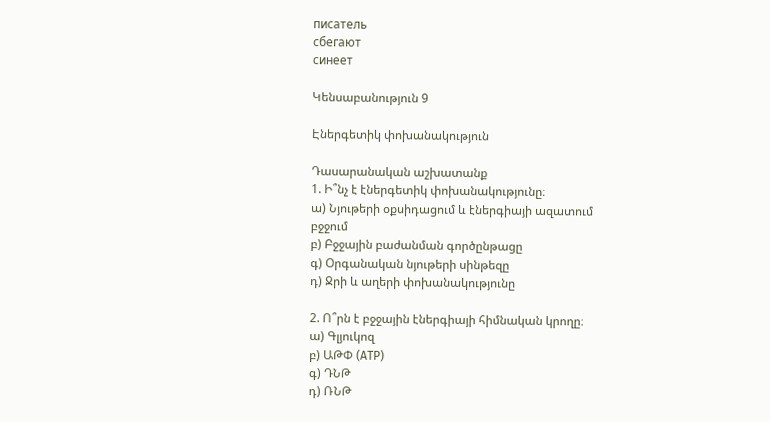писатель
сбегают
синеет

Կենսաբանություն 9

Էներգետիկ փոխանակություն

Դասարանական աշխատանք
1. Ի՞նչ է էներգետիկ փոխանակությունը։
ա) Նյութերի օքսիդացում և էներգիայի ազատում բջջում
բ) Բջջային բաժանման գործընթացը
գ) Օրգանական նյութերի սինթեզը
դ) Ջրի և աղերի փոխանակությունը

2. Ո՞րն է բջջային էներգիայի հիմնական կրողը։
ա) Գլյուկոզ
բ) ԱԹՓ (ATP)
գ) ԴՆԹ
դ) ՌՆԹ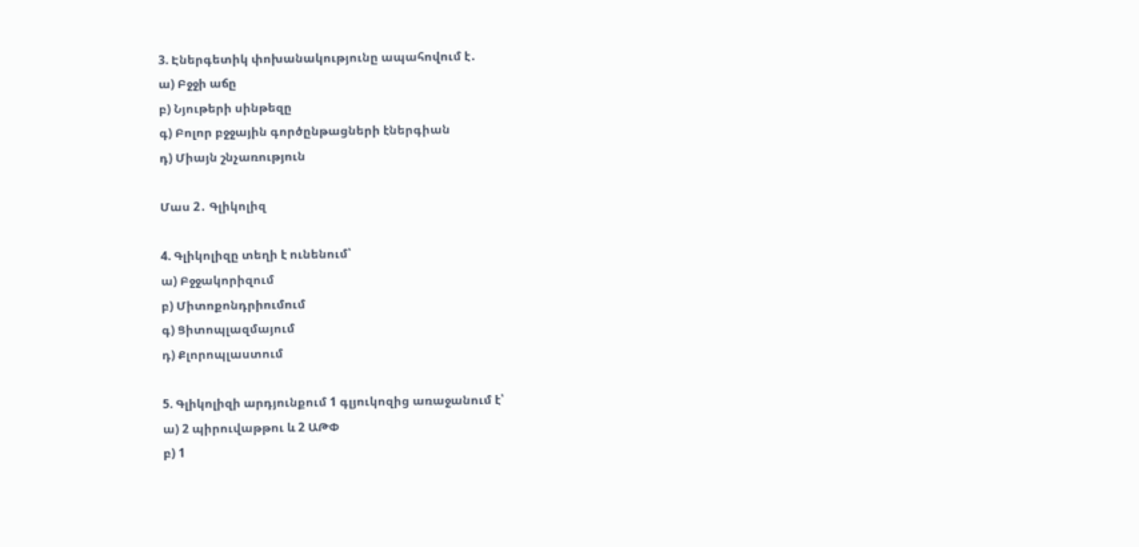3. Էներգետիկ փոխանակությունը ապահովում է․
ա) Բջջի աճը
բ) Նյութերի սինթեզը
գ) Բոլոր բջջային գործընթացների էներգիան
դ) Միայն շնչառություն

Մաս 2․ Գլիկոլիզ

4. Գլիկոլիզը տեղի է ունենում՝
ա) Բջջակորիզում
բ) Միտոքոնդրիումում
գ) Ցիտոպլազմայում
դ) Քլորոպլաստում

5. Գլիկոլիզի արդյունքում 1 գլյուկոզից առաջանում է՝
ա) 2 պիրուվաթթու և 2 ԱԹՓ
բ) 1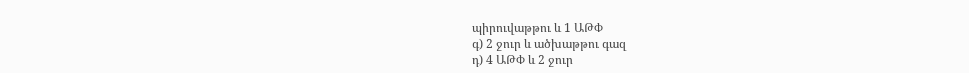պիրուվաթթու և 1 ԱԹՓ
գ) 2 ջուր և ածխաթթու գազ
դ) 4 ԱԹՓ և 2 ջուր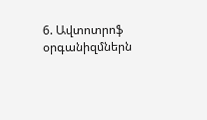6. Ավտոտրոֆ օրգանիզմներն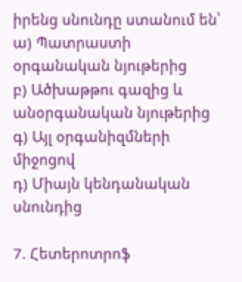իրենց սնունդը ստանում են՝
ա) Պատրաստի օրգանական նյութերից
բ) Ածխաթթու գազից և անօրգանական նյութերից
գ) Այլ օրգանիզմների միջոցով
դ) Միայն կենդանական սնունդից

7. Հետերոտրոֆ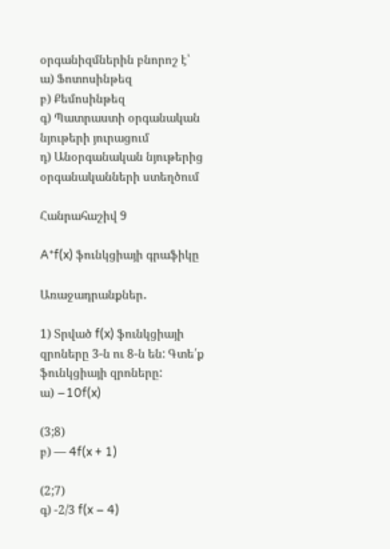օրգանիզմներին բնորոշ է՝
ա) Ֆոտոսինթեզ
բ) Քեմոսինթեզ
գ) Պատրաստի օրգանական նյութերի յուրացում
դ) Անօրգանական նյութերից օրգանականների ստեղծում

Հանրահաշիվ 9

A*f(x) ֆունկցիայի գրաֆիկը

Առաջադրանքներ․

1) Տրված f(x) ֆունկցիայի զրոները 3-ն ու 8-ն են: Գտե՛ք ֆունկցիայի զրոները:
ա) −10f(x)

(3;8)
բ) — 4f(x + 1)

(2;7)
գ) -2/3 f(x – 4)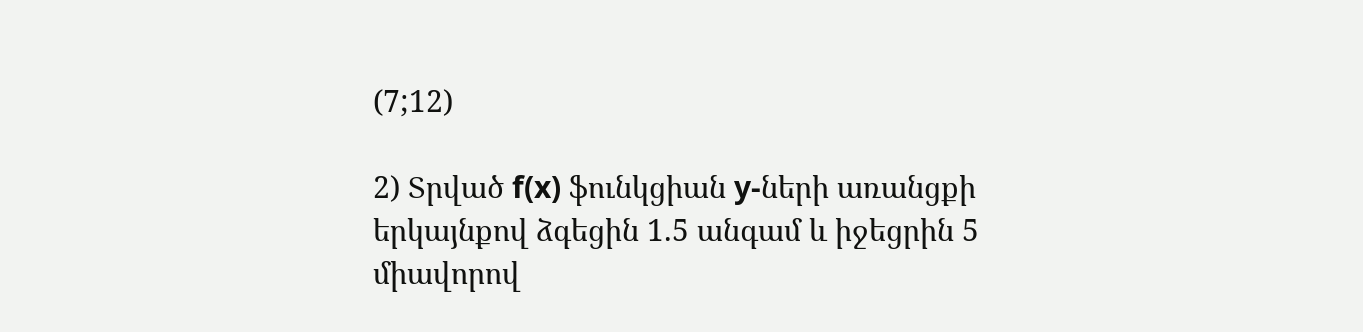(7;12)

2) Տրված f(x) ֆունկցիան y-ների առանցքի երկայնքով ձգեցին 1.5 անգամ և իջեցրին 5 միավորով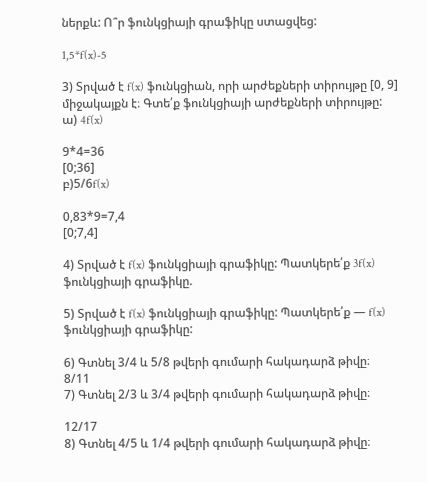ներքև: Ո՞ր ֆունկցիայի գրաֆիկը ստացվեց:

1,5*f(x)-5

3) Տրված է f(x) ֆունկցիան, որի արժեքների տիրույթը [0, 9] միջակայքն է։ Գտե՛ք ֆունկցիայի արժեքների տիրույթը:
ա) 4f(x)

9*4=36
[0;36]
բ)5/6f(x)

0,83*9=7,4
[0;7,4]

4) Տրված է f(x) ֆունկցիայի գրաֆիկը: Պատկերե՛ք 3f(x) ֆունկցիայի գրաֆիկը.

5) Տրված է f(x) ֆունկցիայի գրաֆիկը: Պատկերե՛ք — f(x) ֆունկցիայի գրաֆիկը:

6) Գտնել 3/4 և 5/8 թվերի գումարի հակադարձ թիվը։
8/11
7) Գտնել 2/3 և 3/4 թվերի գումարի հակադարձ թիվը։

12/17
8) Գտնել 4/5 և 1/4 թվերի գումարի հակադարձ թիվը։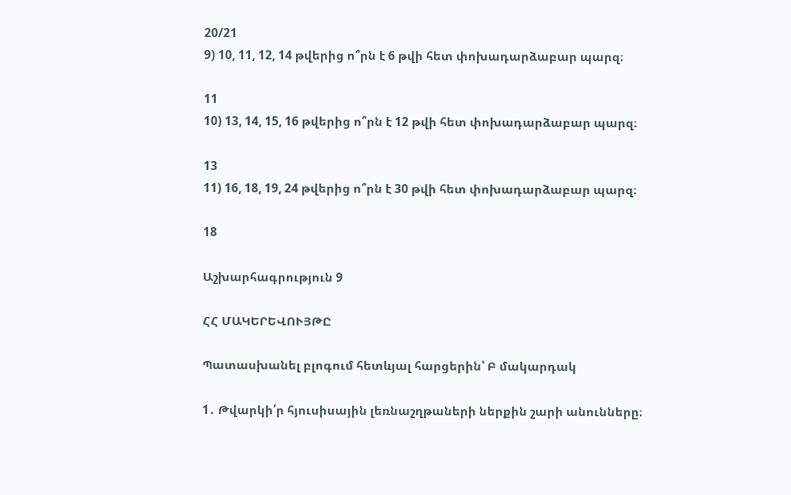20/21
9) 10, 11, 12, 14 թվերից ո՞րն է 6 թվի հետ փոխադարձաբար պարզ։

11
10) 13, 14, 15, 16 թվերից ո՞րն է 12 թվի հետ փոխադարձաբար պարզ։

13
11) 16, 18, 19, 24 թվերից ո՞րն է 30 թվի հետ փոխադարձաբար պարզ։

18

Աշխարհագրություն 9

ՀՀ ՄԱԿԵՐԵՎՈՒՅԹԸ

Պատասխանել բլոգում հետևյալ հարցերին՝ Բ մակարդակ

1․ Թվարկի՛ր հյուսիսային լեռնաշղթաների ներքին շարի անունները։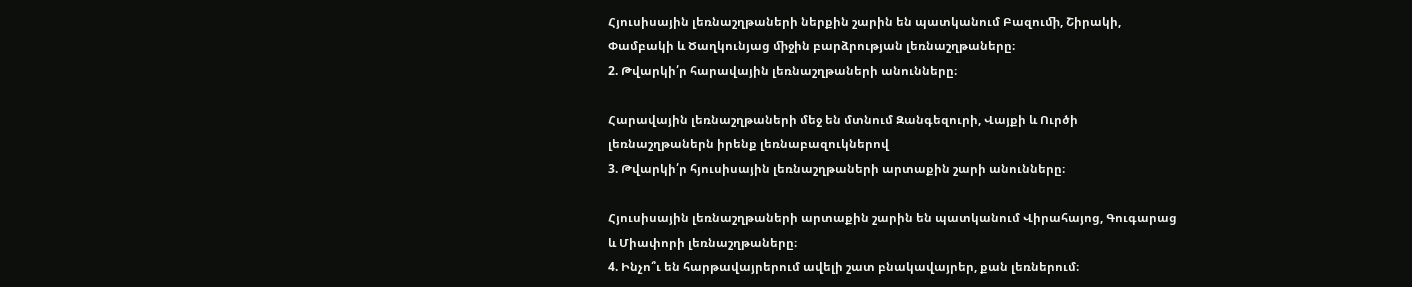Հյուսիսային լեռնաշղթաների ներքին շարին են պատկանում Բազուﬕ, Շիրակի, Փամբակի և Ծաղկունյաց ﬕջին բարձրության լեռնաշղթաները։
2. Թվարկի՛ր հարավային լեռնաշղթաների անունները։

Հարավային լեռնաշղթաների մեջ են մտնում Զանգեզուրի, Վայքի և Ուրծի լեռնաշղթաներն իրենք լեռնաբազուկներով
3. Թվարկի՛ր հյուսիսային լեռնաշղթաների արտաքին շարի անունները։

Հյուսիսային լեռնաշղթաների արտաքին շարին են պատկանում Վիրահայոց, Գուգարաց և Միափորի լեռնաշղթաները։
4. Ինչո՞ւ են հարթավայրերում ավելի շատ բնակավայրեր, քան լեռներում։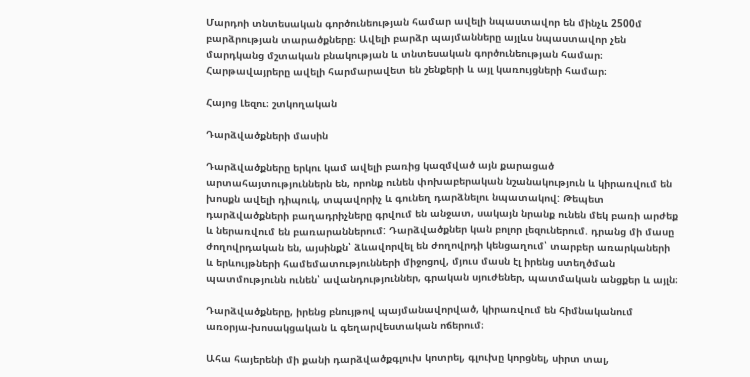Մարդոի տնտեսական գործունեության համար ավելի նպաստավոր են մինչև 2500մ բարձրության տարածքները։ Ավելի բարձր պայմանները այլևս նպաստավոր չեն մարդկանց մշտական բնակության և տնտեսական գործունեության համար։ Հարթավայրերը ավելի հարմարավետ են շենքերի և այլ կառույցների համար։

Հայոց Լեզու։ շտկողական

Դարձվածքների մասին

Դարձվածքները երկու կամ ավելի բառից կազմված այն քարացած արտահայտություններն են, որոնք ունեն փոխաբերական նշանակություն և կիրառվում են խոսքն ավելի դիպուկ, տպավորիչ և գունեղ դարձնելու նպատակով: Թեպետ դարձվածքների բաղադրիչները գրվում են անջատ, սակայն նրանք ունեն մեկ բառի արժեք և ներառվում են բառարաններում: Դարձվածքներ կան բոլոր լեզուներում. դրանց մի մասը ժողովրդական են, այսինքն՝ ձևավորվել են ժողովրդի կենցաղում՝ տարբեր առարկաների և երևույթների համեմատությունների միջոցով, մյուս մասն էլ իրենց ստեղծման պատմությունն ունեն՝ ավանդություններ, գրական սյուժեներ, պատմական անցքեր և այլն։

Դարձվածքները, իրենց բնույթով պայմանավորված, կիրառվում են հիմնականում առօրյա-խոսակցական և գեղարվեստական ոճերում։

Ահա հայերենի մի քանի դարձվածքգլուխ կոտրել, գլուխը կորցնել, սիրտ տալ,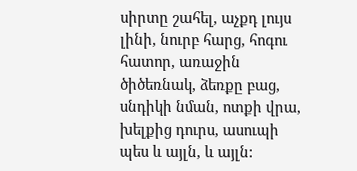սիրտը շահել, աչքդ լույս լինի, նուրբ հարց, հոգու հատոր, առաջին ծիծեռնակ, ձեռքը բաց, սնդիկի նման, ոտքի վրա, խելքից դուրս, ասուպի պես և այլն, և այլն: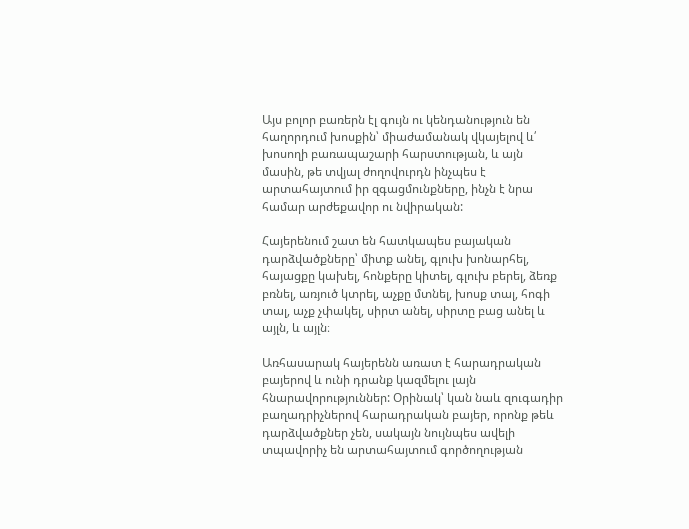Այս բոլոր բառերն էլ գույն ու կենդանություն են հաղորդում խոսքին՝ միաժամանակ վկայելով և՛ խոսողի բառապաշարի հարստության, և այն մասին, թե տվյալ ժողովուրդն ինչպես է արտահայտում իր զգացմունքները, ինչն է նրա համար արժեքավոր ու նվիրական:

Հայերենում շատ են հատկապես բայական դարձվածքները՝ միտք անել, գլուխ խոնարհել, հայացքը կախել, հոնքերը կիտել, գլուխ բերել, ձեռք բռնել, առյուծ կտրել, աչքը մտնել, խոսք տալ, հոգի տալ, աչք չփակել, սիրտ անել, սիրտը բաց անել և այլն, և այլն։

Առհասարակ հայերենն առատ է հարադրական բայերով և ունի դրանք կազմելու լայն հնարավորություններ: Օրինակ՝ կան նաև զուգադիր բաղադրիչներով հարադրական բայեր, որոնք թեև դարձվածքներ չեն, սակայն նույնպես ավելի տպավորիչ են արտահայտում գործողության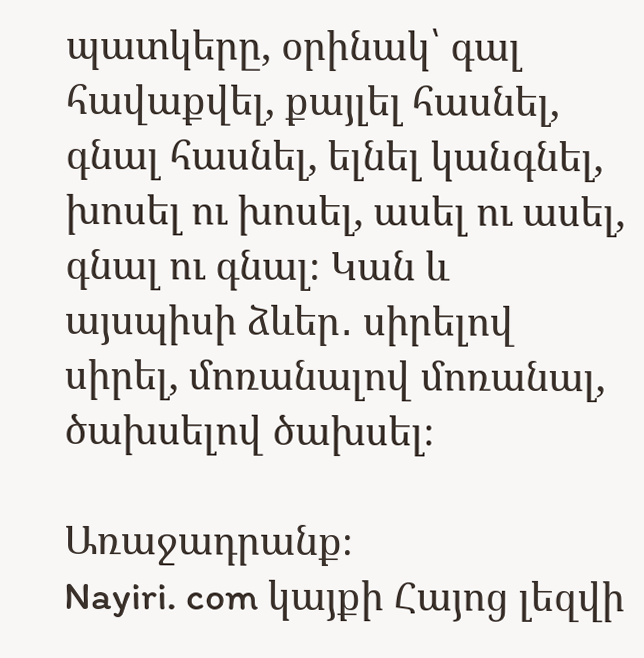պատկերը, օրինակ՝ գալ հավաքվել, քայլել հասնել, գնալ հասնել, ելնել կանգնել, խոսել ու խոսել, ասել ու ասել, գնալ ու գնալ։ Կան և այսպիսի ձևեր․ սիրելով սիրել, մոռանալով մոռանալ, ծախսելով ծախսել։

Առաջադրանք։
Nayiri. com կայքի Հայոց լեզվի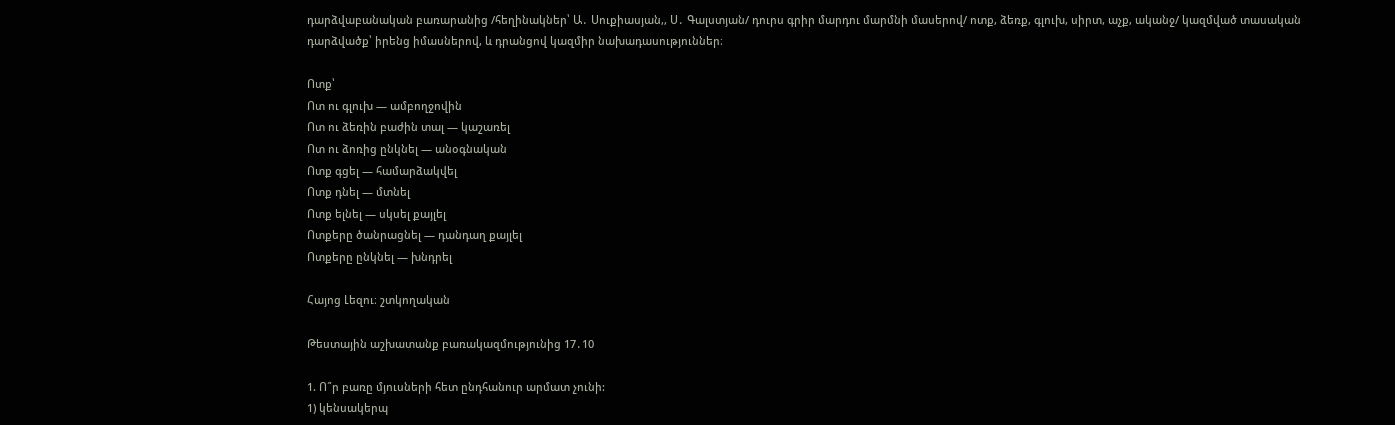դարձվաբանական բառարանից /հեղինակներ՝ Ա․ Սուքիասյան,, Ս․ Գալստյան/ դուրս գրիր մարդու մարմնի մասերով/ ոտք, ձեռք, գլուխ, սիրտ, աչք, ականջ/ կազմված տասական դարձվածք՝ իրենց իմասներով, և դրանցով կազմիր նախադասություններ։

Ոտք՝
Ոտ ու գլուխ — ամբողջովին
Ոտ ու ձեռին բաժին տալ — կաշառել
Ոտ ու ձոռից ընկնել — անօգնական
Ոտք գցել — համարձակվել
Ոտք դնել — մտնել
Ոտք ելնել — սկսել քայլել
Ոտքերը ծանրացնել — դանդաղ քայլել
Ոտքերը ընկնել — խնդրել

Հայոց Լեզու։ շտկողական

Թեստային աշխատանք բառակազմությունից 17․10

1. Ո՞ր բառը մյուսների հետ ընդհանուր արմատ չունի:
1) կենսակերպ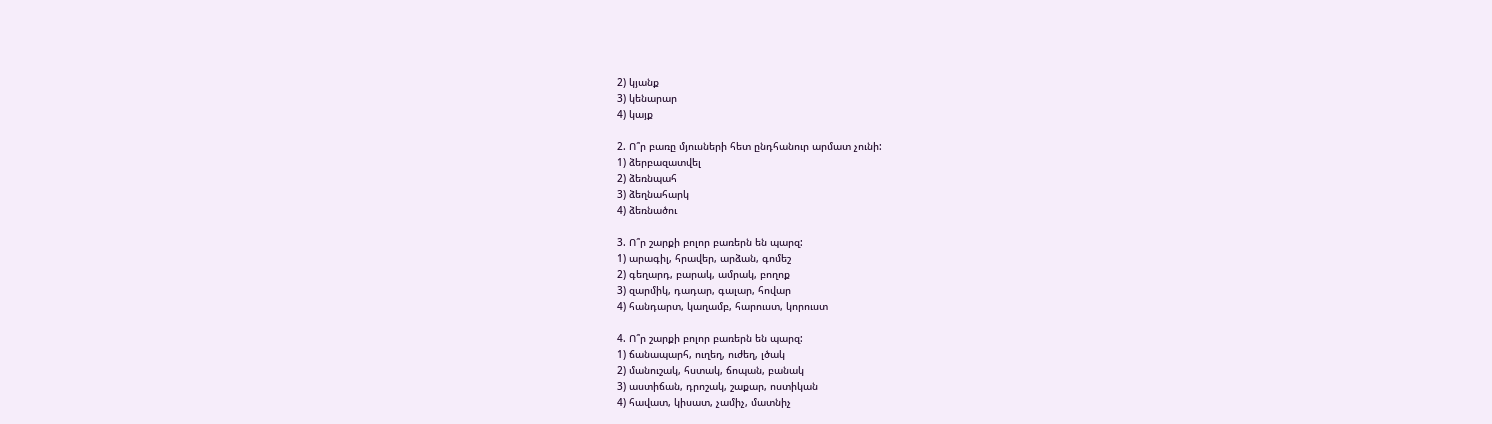2) կյանք
3) կենարար
4) կայք

2. Ո՞ր բառը մյուսների հետ ընդհանուր արմատ չունի:
1) ձերբազատվել
2) ձեռնպահ
3) ձեղնահարկ
4) ձեռնածու

3. Ո՞ր շարքի բոլոր բառերն են պարզ:
1) արագիլ, հրավեր, արձան, գոմեշ
2) գեղարդ, բարակ, ամրակ, բողոք
3) զարմիկ, դադար, գալար, հովար
4) հանդարտ, կաղամբ, հարուստ, կորուստ

4. Ո՞ր շարքի բոլոր բառերն են պարզ:
1) ճանապարհ, ուղեղ, ուժեղ, լծակ
2) մանուշակ, հստակ, ճոպան, բանակ
3) աստիճան, դրոշակ, շաքար, ոստիկան
4) հավատ, կիսատ, չամիչ, մատնիչ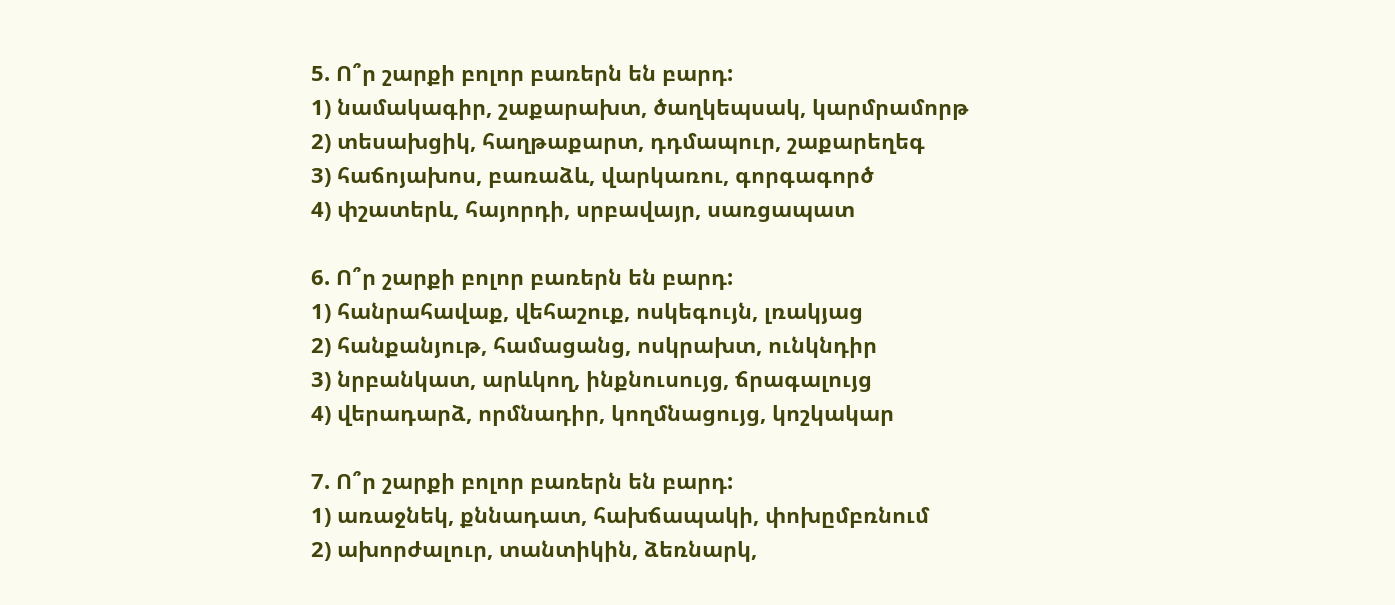5. Ո՞ր շարքի բոլոր բառերն են բարդ:
1) նամակագիր, շաքարախտ, ծաղկեպսակ, կարմրամորթ
2) տեսախցիկ, հաղթաքարտ, դդմապուր, շաքարեղեգ
3) հաճոյախոս, բառաձև, վարկառու, գորգագործ
4) փշատերև, հայորդի, սրբավայր, սառցապատ

6. Ո՞ր շարքի բոլոր բառերն են բարդ:
1) հանրահավաք, վեհաշուք, ոսկեգույն, լռակյաց
2) հանքանյութ, համացանց, ոսկրախտ, ունկնդիր
3) նրբանկատ, արևկող, ինքնուսույց, ճրագալույց
4) վերադարձ, որմնադիր, կողմնացույց, կոշկակար

7. Ո՞ր շարքի բոլոր բառերն են բարդ:
1) առաջնեկ, քննադատ, հախճապակի, փոխըմբռնում
2) ախորժալուր, տանտիկին, ձեռնարկ,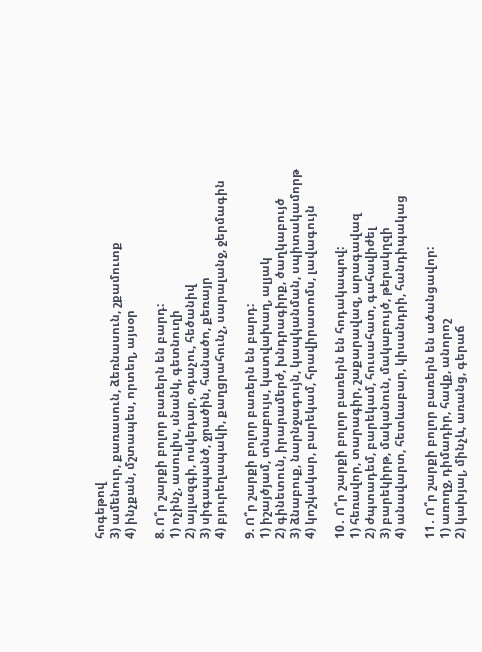հոգեթով
3) ամենուր, քառասուն, ձեռնասուն, շքամուտք
4) ինչքան, մշտապես, որտեղ, այսօր

8. Ո՞ր շարքի բոլոր բառերն են բարդ:
1) ոչինչ, ասուլիս, սնանկ, գետնուղի
2) այլազգի, ոսկեդար, օդաչու, հեծանիվ
3) սիգապանծ, ջրածին, հանածո, քեռայր
4) բյուրեղապակի, քաղցրահունչ, սարալանջ, ջերմագին

9. Ո՞ր շարքի բոլոր բառերն են բարդ:
1) իշայծյամ, տնաբույս, կատվախաղ, ալյակ
2) գինետուն, իրարամերժ, խնդրագիրք, ծաղկաբույծ
3) ձնաբուք, նարնջագույն, կապկանման, սպիտակամորթ
4) կոշկակար, բարեկամ, հրավիրատոմս, լավագույն

10․ Ո՞ր շարքի բոլոր բառերն են հոդակապով:
1) հեռավոր, տարագիր, շաքարավազ, արագավազ
2) ժպտադեմ, բարեկամ, հուսահատ, գահավիժել
3) բարեկիրթ, մականուն, մակաբույծ, թերակղզի
4) անավարտ, հետևաբար, կիսանդրի, հանդիպակաց

11․ Ո՞ր շարքի բոլոր բառերն են ածանցավոր:
1) առողջ, դիմադիր, հավք, անորոշ
2) կախյալ, մինչև, առանց, գերաճ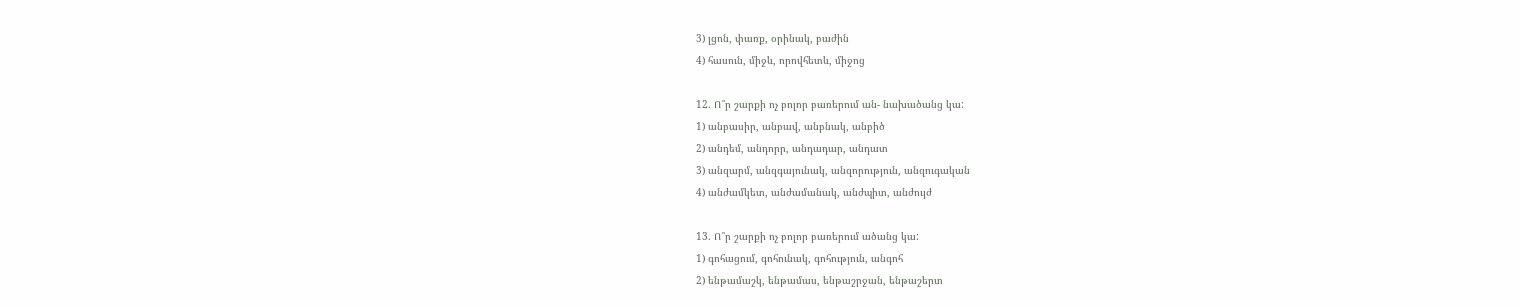3) լցոն, փառք, օրինակ, բաժին
4) հասուն, միջև, որովհետև, միջոց

12. Ո՞ր շարքի ոչ բոլոր բառերում ան- նախածանց կա:
1) անբասիր, անբավ, անբնակ, անբիծ
2) անդեմ, անդորր, անդադար, անդատ
3) անզարմ, անզգայունակ, անզորություն, անզուգական
4) անժամկետ, անժամանակ, անժպիտ, անժույժ

13. Ո՞ր շարքի ոչ բոլոր բառերում ածանց կա:
1) գոհացում, գոհունակ, գոհություն, անգոհ
2) ենթամաշկ, ենթամաս, ենթաշրջան, ենթաշերտ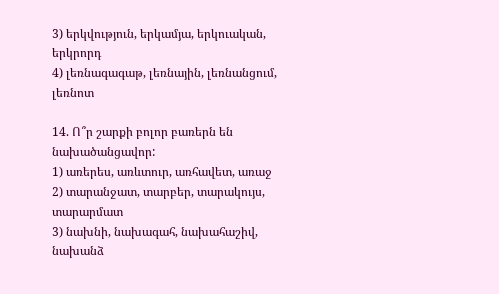3) երկվություն, երկամյա, երկուական, երկրորդ
4) լեռնագագաթ, լեռնային, լեռնանցում, լեռնոտ

14. Ո՞ր շարքի բոլոր բառերն են նախածանցավոր:
1) առերես, առևտուր, առհավետ, առաջ
2) տարանջատ, տարբեր, տարակույս, տարարմատ
3) նախնի, նախագահ, նախահաշիվ, նախանձ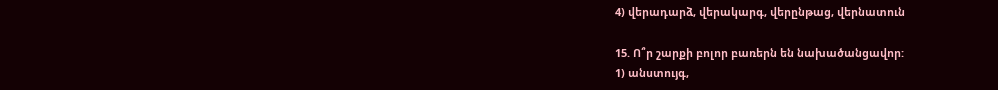4) վերադարձ, վերակարգ, վերընթաց, վերնատուն

15. Ո՞ր շարքի բոլոր բառերն են նախածանցավոր:
1) անստույգ,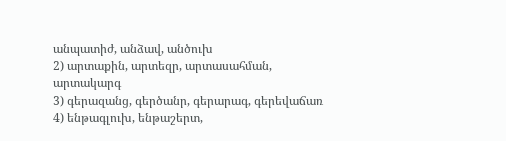անպատիժ, անձավ, անծուխ
2) արտաքին, արտեզր, արտասահման, արտակարգ
3) գերազանց, գերծանր, գերարագ, գերեվաճառ
4) ենթագլուխ, ենթաշերտ,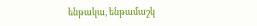ենթակա, ենթամաշկ